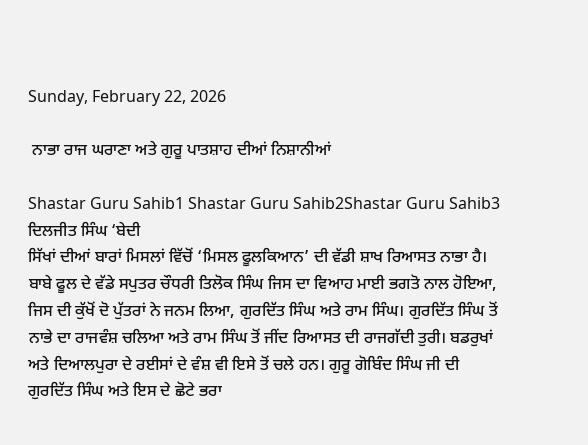Sunday, February 22, 2026

 ਨਾਭਾ ਰਾਜ ਘਰਾਣਾ ਅਤੇ ਗੁਰੂ ਪਾਤਸ਼ਾਹ ਦੀਆਂ ਨਿਸ਼ਾਨੀਆਂ

Shastar Guru Sahib1 Shastar Guru Sahib2Shastar Guru Sahib3
ਦਿਲਜੀਤ ਸਿੰਘ ‘ਬੇਦੀ
ਸਿੱਖਾਂ ਦੀਆਂ ਬਾਰਾਂ ਮਿਸਲਾਂ ਵਿੱਚੋਂ ‘ਮਿਸਲ ਫੂਲਕਿਆਨ’ ਦੀ ਵੱਡੀ ਸ਼ਾਖ ਰਿਆਸਤ ਨਾਭਾ ਹੈ। ਬਾਬੇ ਫੂਲ ਦੇ ਵੱਡੇ ਸਪੁਤਰ ਚੌਧਰੀ ਤਿਲੋਕ ਸਿੰਘ ਜਿਸ ਦਾ ਵਿਆਹ ਮਾਈ ਭਗਤੋ ਨਾਲ ਹੋਇਆ, ਜਿਸ ਦੀ ਕੁੱਖੋਂ ਦੋ ਪੁੱਤਰਾਂ ਨੇ ਜਨਮ ਲਿਆ, ਗੁਰਦਿੱਤ ਸਿੰਘ ਅਤੇ ਰਾਮ ਸਿੰਘ। ਗੁਰਦਿੱਤ ਸਿੰਘ ਤੋਂ ਨਾਭੇ ਦਾ ਰਾਜਵੰਸ਼ ਚਲਿਆ ਅਤੇ ਰਾਮ ਸਿੰਘ ਤੋਂ ਜੀਂਦ ਰਿਆਸਤ ਦੀ ਰਾਜਗੱਦੀ ਤੁਰੀ। ਬਡਰੁਖਾਂ ਅਤੇ ਦਿਆਲਪੁਰਾ ਦੇ ਰਈਸਾਂ ਦੇ ਵੰਸ਼ ਵੀ ਇਸੇ ਤੋਂ ਚਲੇ ਹਨ। ਗੁਰੂ ਗੋਬਿੰਦ ਸਿੰਘ ਜੀ ਦੀ ਗੁਰਦਿੱਤ ਸਿੰਘ ਅਤੇ ਇਸ ਦੇ ਛੋਟੇ ਭਰਾ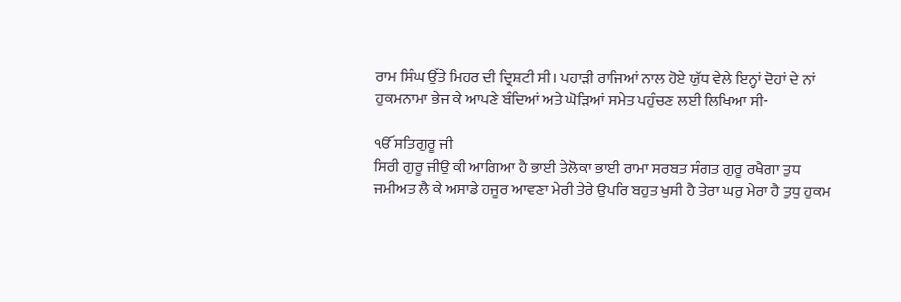ਰਾਮ ਸਿੰਘ ਉੱਤੇ ਮਿਹਰ ਦੀ ਦ੍ਰਿਸ਼ਟੀ ਸੀ। ਪਹਾੜੀ ਰਾਜਿਆਂ ਨਾਲ ਹੋਏ ਯੁੱਧ ਵੇਲੇ ਇਨ੍ਹਾਂ ਦੋਹਾਂ ਦੇ ਨਾਂ ਹੁਕਮਨਾਮਾ ਭੇਜ ਕੇ ਆਪਣੇ ਬੰਦਿਆਂ ਅਤੇ ਘੋੜਿਆਂ ਸਮੇਤ ਪਹੁੰਚਣ ਲਈ ਲਿਖਿਆ ਸੀ-

ੴ ਸਤਿਗੁਰੂ ਜੀ
ਸਿਰੀ ਗੁਰੂ ਜੀਉ ਕੀ ਆਗਿਆ ਹੈ ਭਾਈ ਤੇਲੋਕਾ ਭਾਈ ਰਾਮਾ ਸਰਬਤ ਸੰਗਤ ਗੁਰੂ ਰਖੈਗਾ ਤੁਧ ਜਮੀਅਤ ਲੈ ਕੇ ਅਸਾਡੇ ਹਜੂਰ ਆਵਣਾ ਮੇਰੀ ਤੇਰੇ ਉਪਰਿ ਬਹੁਤ ਖੁਸੀ ਹੈ ਤੇਰਾ ਘਰੁ ਮੇਰਾ ਹੈ ਤੁਧੁ ਹੁਕਮ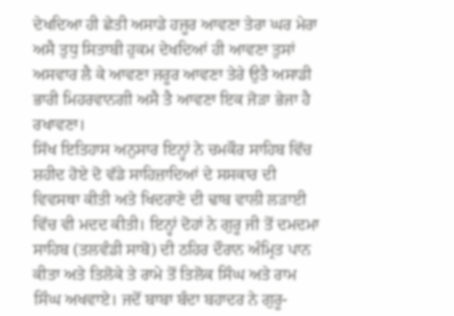ਦੇਖਦਿਆ ਹੀ ਛੇਤੀ ਅਸਾਡੇ ਹਜੂਰ ਆਵਣਾ ਤੇਰਾ ਘਰ ਮੇਰਾ ਅਸੈ ਤੁਧੁ ਸਿਤਾਬੀ ਹੁਕਮ ਦੇਖਦਿਆਂ ਹੀ ਆਵਣਾ ਤੁਸਾਂ ਅਸਵਾਰ ਲੈ ਕੇ ਆਵਣਾ ਜਰੂਰ ਆਵਣਾ ਤੇਰੇ ਉਤੈ ਅਸਾਡੀ ਭਾਰੀ ਮਿਹਰਵਾਨਗੀ ਅਸੈ ਤੈ ਆਵਣਾ ਇਕ ਜੋੜਾ ਭੇਜਾ ਹੈ ਰਖਾਵਣਾ।
ਸਿੱਖ ਇਤਿਹਾਸ ਅਨੁਸਾਰ ਇਨ੍ਹਾਂ ਨੇ ਚਮਕੌਰ ਸਾਹਿਬ ਵਿੱਚ ਸ਼ਹੀਦ ਹੋਏ ਦੋ ਵੱਡੇ ਸਾਹਿਜ਼ਾਦਿਆਂ ਦੇ ਸਸਕਾਰ ਦੀ ਵਿਵਸਥਾ ਕੀਤੀ ਅਤੇ ਖਿਦਰਾਣੇ ਦੀ ਢਾਬ ਵਾਲੀ ਲੜਾਈ ਵਿੱਚ ਵੀ ਮਦਦ ਕੀਤੀ। ਇਨ੍ਹਾਂ ਦੋਹਾਂ ਨੇ ਗੁਰੂ ਜੀ ਤੋਂ ਦਮਦਮਾ ਸਾਹਿਬ (ਤਲਵੰਡੀ ਸਾਬੋ) ਦੀ ਠਹਿਰ ਦੌਰਾਨ ਅੰਮ੍ਰਿਤ ਪਾਨ ਕੀਤਾ ਅਤੇ ਤਿਲੋਕੇ ਤੇ ਰਾਮੇ ਤੋਂ ਤਿਲੋਕ ਸਿੰਘ ਅਤੇ ਰਾਮ ਸਿੰਘ ਅਖਵਾਏ। ਜਦੋਂ ਬਾਬਾ ਬੰਦਾ ਬਹਾਦਰ ਨੇ ਗੁਰੂ-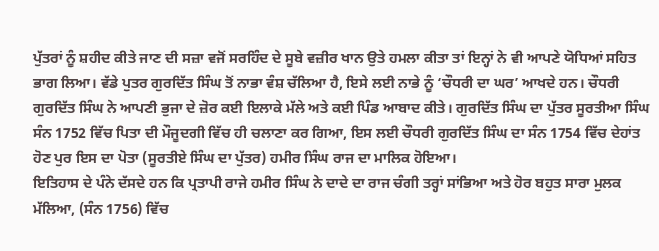ਪੁੱਤਰਾਂ ਨੂੰ ਸ਼ਹੀਦ ਕੀਤੇ ਜਾਣ ਦੀ ਸਜ਼ਾ ਵਜੋਂ ਸਰਹਿੰਦ ਦੇ ਸੂਬੇ ਵਜ਼ੀਰ ਖਾਨ ਉਤੇ ਹਮਲਾ ਕੀਤਾ ਤਾਂ ਇਨ੍ਹਾਂ ਨੇ ਵੀ ਆਪਣੇ ਯੋਧਿਆਂ ਸਹਿਤ ਭਾਗ ਲਿਆ। ਵੱਡੇ ਪੁਤਰ ਗੁਰਦਿੱਤ ਸਿੰਘ ਤੋਂ ਨਾਭਾ ਵੰਸ਼ ਚੱਲਿਆ ਹੈ, ਇਸੇ ਲਈ ਨਾਭੇ ਨੂੰ ‘ਚੌਧਰੀ ਦਾ ਘਰ’ ਆਖਦੇ ਹਨ। ਚੌਧਰੀ ਗੁਰਦਿੱਤ ਸਿੰਘ ਨੇ ਆਪਣੀ ਭੁਜਾ ਦੇ ਜ਼ੋਰ ਕਈ ਇਲਾਕੇ ਮੱਲੇ ਅਤੇ ਕਈ ਪਿੰਡ ਆਬਾਦ ਕੀਤੇ। ਗੁਰਦਿੱਤ ਸਿੰਘ ਦਾ ਪੁੱਤਰ ਸੂਰਤੀਆ ਸਿੰਘ ਸੰਨ 1752 ਵਿੱਚ ਪਿਤਾ ਦੀ ਮੌਜੂਦਗੀ ਵਿੱਚ ਹੀ ਚਲਾਣਾ ਕਰ ਗਿਆ, ਇਸ ਲਈ ਚੌਧਰੀ ਗੁਰਦਿੱਤ ਸਿੰਘ ਦਾ ਸੰਨ 1754 ਵਿੱਚ ਦੇਹਾਂਤ ਹੋਣ ਪੁਰ ਇਸ ਦਾ ਪੋਤਾ (ਸੂਰਤੀਏ ਸਿੰਘ ਦਾ ਪੁੱਤਰ) ਹਮੀਰ ਸਿੰਘ ਰਾਜ ਦਾ ਮਾਲਿਕ ਹੋਇਆ।
ਇਤਿਹਾਸ ਦੇ ਪੰਨੇ ਦੱਸਦੇ ਹਨ ਕਿ ਪ੍ਰਤਾਪੀ ਰਾਜੇ ਹਮੀਰ ਸਿੰਘ ਨੇ ਦਾਦੇ ਦਾ ਰਾਜ ਚੰਗੀ ਤਰ੍ਹਾਂ ਸਾਂਭਿਆ ਅਤੇ ਹੋਰ ਬਹੁਤ ਸਾਰਾ ਮੁਲਕ ਮੱਲਿਆ, (ਸੰਨ 1756) ਵਿੱਚ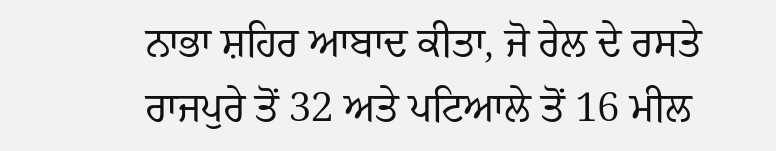ਨਾਭਾ ਸ਼ਹਿਰ ਆਬਾਦ ਕੀਤਾ, ਜੋ ਰੇਲ ਦੇ ਰਸਤੇ ਰਾਜਪੁਰੇ ਤੋਂ 32 ਅਤੇ ਪਟਿਆਲੇ ਤੋਂ 16 ਮੀਲ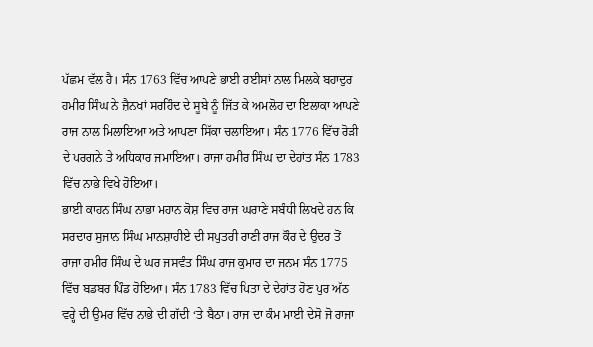ਪੱਛਮ ਵੱਲ ਹੈ। ਸੰਨ 1763 ਵਿੱਚ ਆਪਣੇ ਭਾਈ ਰਈਸਾਂ ਨਾਲ ਮਿਲਕੇ ਬਹਾਦੁਰ ਹਮੀਰ ਸਿੰਘ ਨੇ ਜ਼ੈਨਖਾਂ ਸਰਹਿੰਦ ਦੇ ਸੂਬੇ ਨੂੰ ਜਿੱਤ ਕੇ ਅਮਲੋਹ ਦਾ ਇਲਾਕਾ ਆਪਣੇ ਰਾਜ ਨਾਲ ਮਿਲਾਇਆ ਅਤੇ ਆਪਣਾ ਸਿੱਕਾ ਚਲਾਇਆ। ਸੰਨ 1776 ਵਿੱਚ ਰੋੜੀ ਦੇ ਪਰਗਨੇ ਤੇ ਅਧਿਕਾਰ ਜਮਾਇਆ। ਰਾਜਾ ਹਮੀਰ ਸਿੰਘ ਦਾ ਦੇਹਾਂਤ ਸੰਨ 1783 ਵਿੱਚ ਨਾਭੇ ਵਿਖੇ ਹੋਇਆ।
ਭਾਈ ਕਾਹਨ ਸਿੰਘ ਨਾਭਾ ਮਹਾਨ ਕੋਸ਼ ਵਿਚ ਰਾਜ ਘਰਾਣੇ ਸਬੰਧੀ ਲਿਖਦੇ ਹਨ ਕਿ ਸਰਦਾਰ ਸੁਜਾਨ ਸਿੰਘ ਮਾਨਸ਼ਾਹੀਏ ਦੀ ਸਪੁਤਰੀ ਰਾਣੀ ਰਾਜ ਕੌਰ ਦੇ ਉਦਰ ਤੋਂ ਰਾਜਾ ਹਮੀਰ ਸਿੰਘ ਦੇ ਘਰ ਜਸਵੰਤ ਸਿੰਘ ਰਾਜ ਕੁਮਾਰ ਦਾ ਜਨਮ ਸੰਨ 1775 ਵਿੱਚ ਬਡਬਰ ਪਿੰਡ ਹੋਇਆ। ਸੰਨ 1783 ਵਿੱਚ ਪਿਤਾ ਦੇ ਦੇਹਾਂਤ ਹੋਣ ਪੁਰ ਅੱਠ ਵਰ੍ਹੇ ਦੀ ਉਮਰ ਵਿੱਚ ਨਾਭੇ ਦੀ ਗੱਦੀ ‘ਤੇ ਬੈਠਾ। ਰਾਜ ਦਾ ਕੰਮ ਮਾਈ ਦੇਸੋ ਜੋ ਰਾਜਾ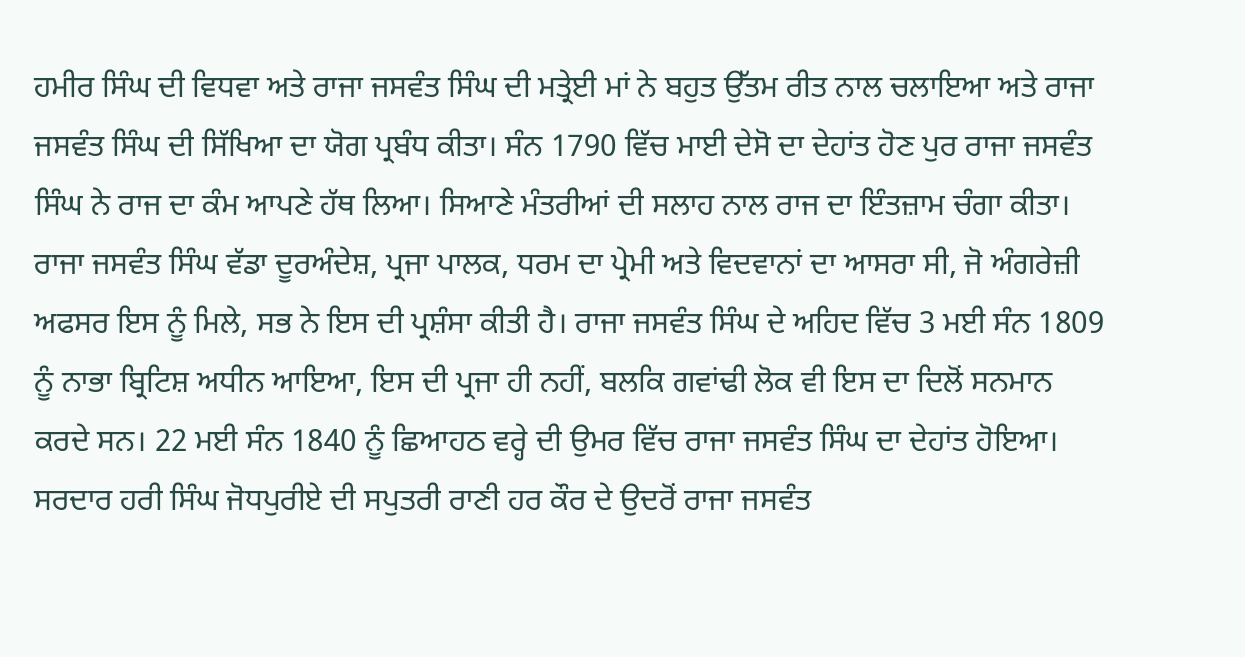ਹਮੀਰ ਸਿੰਘ ਦੀ ਵਿਧਵਾ ਅਤੇ ਰਾਜਾ ਜਸਵੰਤ ਸਿੰਘ ਦੀ ਮਤ੍ਰੇਈ ਮਾਂ ਨੇ ਬਹੁਤ ਉੱਤਮ ਰੀਤ ਨਾਲ ਚਲਾਇਆ ਅਤੇ ਰਾਜਾ ਜਸਵੰਤ ਸਿੰਘ ਦੀ ਸਿੱਖਿਆ ਦਾ ਯੋਗ ਪ੍ਰਬੰਧ ਕੀਤਾ। ਸੰਨ 1790 ਵਿੱਚ ਮਾਈ ਦੇਸੋ ਦਾ ਦੇਹਾਂਤ ਹੋਣ ਪੁਰ ਰਾਜਾ ਜਸਵੰਤ ਸਿੰਘ ਨੇ ਰਾਜ ਦਾ ਕੰਮ ਆਪਣੇ ਹੱਥ ਲਿਆ। ਸਿਆਣੇ ਮੰਤਰੀਆਂ ਦੀ ਸਲਾਹ ਨਾਲ ਰਾਜ ਦਾ ਇੰਤਜ਼ਾਮ ਚੰਗਾ ਕੀਤਾ। ਰਾਜਾ ਜਸਵੰਤ ਸਿੰਘ ਵੱਡਾ ਦੂਰਅੰਦੇਸ਼, ਪ੍ਰਜਾ ਪਾਲਕ, ਧਰਮ ਦਾ ਪ੍ਰੇਮੀ ਅਤੇ ਵਿਦਵਾਨਾਂ ਦਾ ਆਸਰਾ ਸੀ, ਜੋ ਅੰਗਰੇਜ਼ੀ ਅਫਸਰ ਇਸ ਨੂੰ ਮਿਲੇ, ਸਭ ਨੇ ਇਸ ਦੀ ਪ੍ਰਸ਼ੰਸਾ ਕੀਤੀ ਹੈ। ਰਾਜਾ ਜਸਵੰਤ ਸਿੰਘ ਦੇ ਅਹਿਦ ਵਿੱਚ 3 ਮਈ ਸੰਨ 1809 ਨੂੰ ਨਾਭਾ ਬ੍ਰਿਟਿਸ਼ ਅਧੀਨ ਆਇਆ, ਇਸ ਦੀ ਪ੍ਰਜਾ ਹੀ ਨਹੀਂ, ਬਲਕਿ ਗਵਾਂਢੀ ਲੋਕ ਵੀ ਇਸ ਦਾ ਦਿਲੋਂ ਸਨਮਾਨ ਕਰਦੇ ਸਨ। 22 ਮਈ ਸੰਨ 1840 ਨੂੰ ਛਿਆਹਠ ਵਰ੍ਹੇ ਦੀ ਉਮਰ ਵਿੱਚ ਰਾਜਾ ਜਸਵੰਤ ਸਿੰਘ ਦਾ ਦੇਹਾਂਤ ਹੋਇਆ।
ਸਰਦਾਰ ਹਰੀ ਸਿੰਘ ਜੋਧਪੁਰੀਏ ਦੀ ਸਪੁਤਰੀ ਰਾਣੀ ਹਰ ਕੌਰ ਦੇ ਉਦਰੋਂ ਰਾਜਾ ਜਸਵੰਤ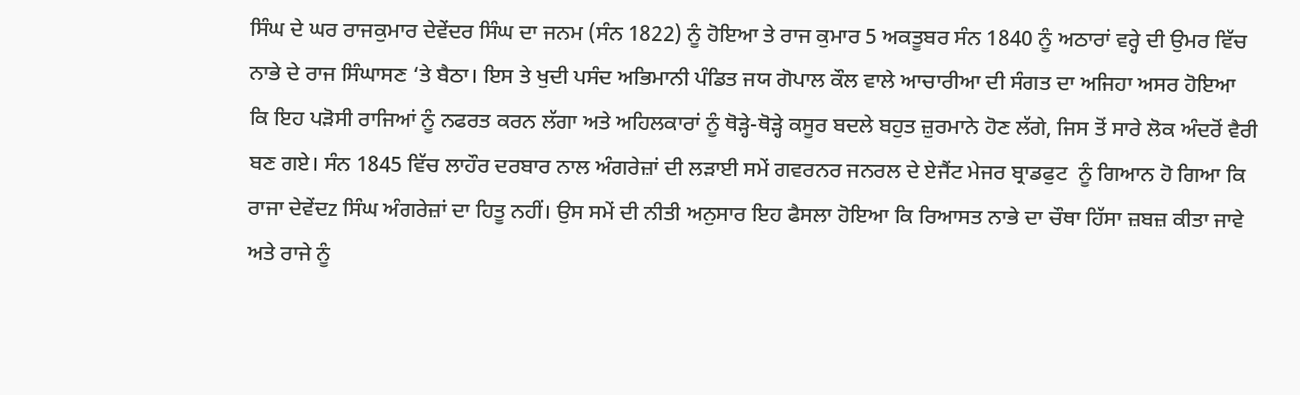ਸਿੰਘ ਦੇ ਘਰ ਰਾਜਕੁਮਾਰ ਦੇਵੇਂਦਰ ਸਿੰਘ ਦਾ ਜਨਮ (ਸੰਨ 1822) ਨੂੰ ਹੋਇਆ ਤੇ ਰਾਜ ਕੁਮਾਰ 5 ਅਕਤੂਬਰ ਸੰਨ 1840 ਨੂੰ ਅਠਾਰਾਂ ਵਰ੍ਹੇ ਦੀ ਉਮਰ ਵਿੱਚ ਨਾਭੇ ਦੇ ਰਾਜ ਸਿੰਘਾਸਣ ‘ਤੇ ਬੈਠਾ। ਇਸ ਤੇ ਖੁਦੀ ਪਸੰਦ ਅਭਿਮਾਨੀ ਪੰਡਿਤ ਜਯ ਗੋਪਾਲ ਕੌਲ ਵਾਲੇ ਆਚਾਰੀਆ ਦੀ ਸੰਗਤ ਦਾ ਅਜਿਹਾ ਅਸਰ ਹੋਇਆ ਕਿ ਇਹ ਪੜੋਸੀ ਰਾਜਿਆਂ ਨੂੰ ਨਫਰਤ ਕਰਨ ਲੱਗਾ ਅਤੇ ਅਹਿਲਕਾਰਾਂ ਨੂੰ ਥੋੜ੍ਹੇ-ਥੋੜ੍ਹੇ ਕਸੂਰ ਬਦਲੇ ਬਹੁਤ ਜ਼ੁਰਮਾਨੇ ਹੋਣ ਲੱਗੇ, ਜਿਸ ਤੋਂ ਸਾਰੇ ਲੋਕ ਅੰਦਰੋਂ ਵੈਰੀ ਬਣ ਗਏ। ਸੰਨ 1845 ਵਿੱਚ ਲਾਹੌਰ ਦਰਬਾਰ ਨਾਲ ਅੰਗਰੇਜ਼ਾਂ ਦੀ ਲੜਾਈ ਸਮੇਂ ਗਵਰਨਰ ਜਨਰਲ ਦੇ ਏਜੈਂਟ ਮੇਜਰ ਬ੍ਰਾਡਫੁਟ  ਨੂੰ ਗਿਆਨ ਹੋ ਗਿਆ ਕਿ ਰਾਜਾ ਦੇਵੇਂਦz ਸਿੰਘ ਅੰਗਰੇਜ਼ਾਂ ਦਾ ਹਿਤੂ ਨਹੀਂ। ਉਸ ਸਮੇਂ ਦੀ ਨੀਤੀ ਅਨੁਸਾਰ ਇਹ ਫੈਸਲਾ ਹੋਇਆ ਕਿ ਰਿਆਸਤ ਨਾਭੇ ਦਾ ਚੌਥਾ ਹਿੱਸਾ ਜ਼ਬਜ਼ ਕੀਤਾ ਜਾਵੇ ਅਤੇ ਰਾਜੇ ਨੂੰ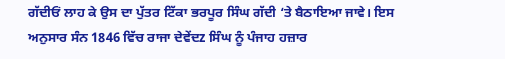ਗੱਦੀਓਂ ਲਾਹ ਕੇ ਉਸ ਦਾ ਪੁੱਤਰ ਟਿੱਕਾ ਭਰਪੂਰ ਸਿੰਘ ਗੱਦੀ ‘ਤੇ ਬੈਠਾਇਆ ਜਾਵੇ। ਇਸ ਅਨੁਸਾਰ ਸੰਨ 1846 ਵਿੱਚ ਰਾਜਾ ਦੇਵੇਂਦz ਸਿੰਘ ਨੂੰ ਪੰਜਾਹ ਹਜ਼ਾਰ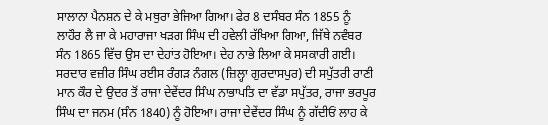ਸਾਲਾਨਾ ਪੈਨਸ਼ਨ ਦੇ ਕੇ ਮਥੁਰਾ ਭੇਜਿਆ ਗਿਆ। ਫੇਰ 8 ਦਸੰਬਰ ਸੰਨ 1855 ਨੂੰ ਲਾਹੌਰ ਲੈ ਜਾ ਕੇ ਮਹਾਰਾਜਾ ਖੜਗ ਸਿੰਘ ਦੀ ਹਵੇਲੀ ਰੱਖਿਆ ਗਿਆ, ਜਿੱਥੇ ਨਵੰਬਰ ਸੰਨ 1865 ਵਿੱਚ ਉਸ ਦਾ ਦੇਹਾਂਤ ਹੋਇਆ। ਦੇਹ ਨਾਭੇ ਲਿਆ ਕੇ ਸਸਕਾਰੀ ਗਈ।
ਸਰਦਾਰ ਵਜ਼ੀਰ ਸਿੰਘ ਰਈਸ ਰੰਗੜ ਨੰਗਲ (ਜ਼ਿਲ੍ਹਾ ਗੁਰਦਾਸਪੁਰ) ਦੀ ਸਪੁੱਤਰੀ ਰਾਣੀ ਮਾਨ ਕੌਰ ਦੇ ਉਦਰ ਤੋਂ ਰਾਜਾ ਦੇਵੇਂਦਰ ਸਿੰਘ ਨਾਭਾਪਤਿ ਦਾ ਵੱਡਾ ਸਪੁੱਤਰ, ਰਾਜਾ ਭਰਪੂਰ ਸਿੰਘ ਦਾ ਜਨਮ (ਸੰਨ 1840) ਨੂੰ ਹੋਇਆ। ਰਾਜਾ ਦੇਵੇਂਦਰ ਸਿੰਘ ਨੂੰ ਗੱਦੀਓਂ ਲਾਹ ਕੇ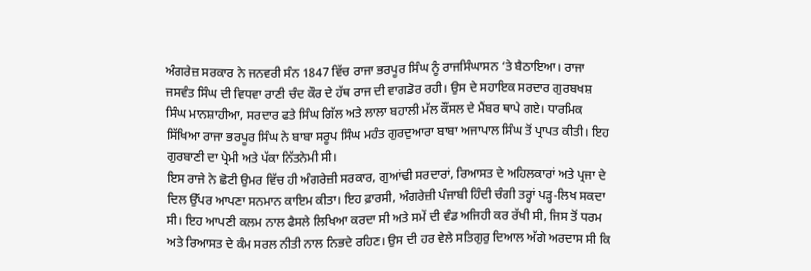ਅੰਗਰੇਜ਼ ਸਰਕਾਰ ਨੇ ਜਨਵਰੀ ਸੰਨ 1847 ਵਿੱਚ ਰਾਜਾ ਭਰਪੂਰ ਸਿੰਘ ਨੂੰ ਰਾਜਸਿੰਘਾਸਨ ‘ਤੇ ਬੈਠਾਇਆ। ਰਾਜਾ ਜਸਵੰਤ ਸਿੰਘ ਦੀ ਵਿਧਵਾ ਰਾਣੀ ਚੰਦ ਕੌਰ ਦੇ ਹੱਥ ਰਾਜ ਦੀ ਵਾਗਡੋਰ ਰਹੀ। ਉਸ ਦੇ ਸਹਾਇਕ ਸਰਦਾਰ ਗੁਰਬਖਸ਼ ਸਿੰਘ ਮਾਨਸ਼ਾਹੀਆ, ਸਰਦਾਰ ਫਤੇ ਸਿੰਘ ਗਿੱਲ ਅਤੇ ਲਾਲਾ ਬਹਾਲੀ ਮੱਲ ਕੌਂਸਲ ਦੇ ਮੈਂਬਰ ਥਾਪੇ ਗਏ। ਧਾਰਮਿਕ ਸਿੱਖਿਆ ਰਾਜਾ ਭਰਪੂਰ ਸਿੰਘ ਨੇ ਬਾਬਾ ਸਰੂਪ ਸਿੰਘ ਮਹੰਤ ਗੁਰਦੁਆਰਾ ਬਾਬਾ ਅਜਾਪਾਲ ਸਿੰਘ ਤੋਂ ਪ੍ਰਾਪਤ ਕੀਤੀ। ਇਹ ਗੁਰਬਾਣੀ ਦਾ ਪ੍ਰੇਮੀ ਅਤੇ ਪੱਕਾ ਨਿੱਤਨੇਮੀ ਸੀ।
ਇਸ ਰਾਜੇ ਨੇ ਛੋਟੀ ਉਮਰ ਵਿੱਚ ਹੀ ਅੰਗਰੇਜ਼ੀ ਸਰਕਾਰ, ਗੁਆਂਢੀ ਸਰਦਾਰਾਂ, ਰਿਆਸਤ ਦੇ ਅਹਿਲਕਾਰਾਂ ਅਤੇ ਪ੍ਰਜਾ ਦੇ ਦਿਲ ਉੱਪਰ ਆਪਣਾ ਸਨਮਾਨ ਕਾਇਮ ਕੀਤਾ। ਇਹ ਫ਼ਾਰਸੀ, ਅੰਗਰੇਜ਼ੀ ਪੰਜਾਬੀ ਹਿੰਦੀ ਚੰਗੀ ਤਰ੍ਹਾਂ ਪੜ੍ਹ-ਲਿਖ ਸਕਦਾ ਸੀ। ਇਹ ਆਪਣੀ ਕਲਮ ਨਾਲ ਫੈਸਲੇ ਲਿਖਿਆ ਕਰਦਾ ਸੀ ਅਤੇ ਸਮੇਂ ਦੀ ਵੰਡ ਅਜਿਹੀ ਕਰ ਰੱਖੀ ਸੀ, ਜਿਸ ਤੋਂ ਧਰਮ ਅਤੇ ਰਿਆਸਤ ਦੇ ਕੰਮ ਸਰਲ ਨੀਤੀ ਨਾਲ ਨਿਭਦੇ ਰਹਿਣ। ਉਸ ਦੀ ਹਰ ਵੇਲੇ ਸਤਿਗੁਰੁ ਦਿਆਲ ਅੱਗੇ ਅਰਦਾਸ ਸੀ ਕਿ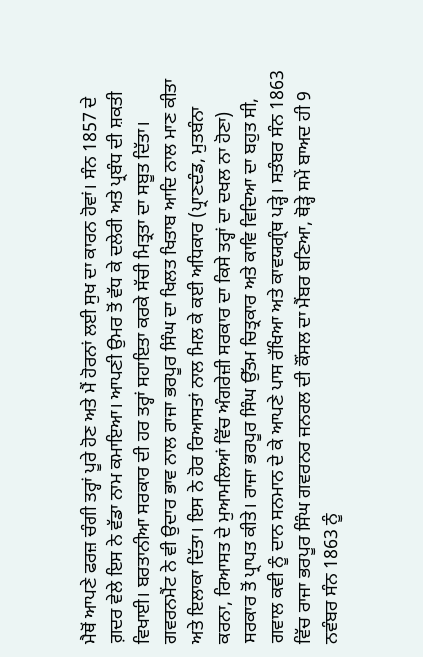ਮੈਥੋਂ ਆਪਣੇ ਫਰਜ਼ ਚੰਗੀ ਤਰ੍ਹਾਂ ਪੂਰੇ ਹੋਣ ਅਤੇ ਮੈਂ ਹੋਰਨਾਂ ਲਈ ਸੁਖ ਦਾ ਕਾਰਨ ਹੋਵਾਂ। ਸੰਨ 1857 ਦੇ ਗ਼ਦਰ ਵੇਲੇ ਇਸ ਨੇ ਵੱਡਾ ਨਾਮ ਕਮਾਇਆ। ਆਪਣੀ ਉਮਰ ਤੋਂ ਵੱਧ ਕੇ ਦਲੇਰੀ ਅਤੇ ਪ੍ਰਬੰਧ ਦੀ ਸ਼ਕਤੀ ਵਿਖਾਈ। ਬਰਤਾਨੀਆ ਸਰਕਾਰ ਦੀ ਹਰ ਤਰ੍ਹਾਂ ਸਹਾਇਤਾ ਕਰਕੇ ਸੱਚੀ ਮਿਤ੍ਰਤਾ ਦਾ ਸਬੂਤ ਦਿੱਤਾ। ਗਵਰਨਮੈਂਟ ਨੇ ਵੀ ਉਦਾਰ ਭਾਵ ਨਾਲ ਰਾਜਾ ਭਰਪੂਰ ਸਿੰਘ ਦਾ ਖਿਲਤ ਖਿਤਾਬ ਆਦਿ ਨਾਲ ਮਾਣ ਕੀਤਾ ਅਤੇ ਇਲਾਕਾ ਦਿੱਤਾ। ਇਸ ਨੇ ਹੋਰ ਰਿਆਸਤਾਂ ਨਾਲ ਮਿਲ ਕੇ ਕਈ ਅਧਿਕਾਰ (ਪ੍ਰਾਣਦੰਡ, ਮੁਤਬੰਨਾ ਕਰਨਾ, ਰਿਆਸਤ ਦੇ ਮੁਆਮਲਿਆਂ ਵਿੱਚ ਅੰਗਰੇਜ਼ੀ ਸਰਕਾਰ ਦਾ ਕਿਸੇ ਤਰ੍ਹਾਂ ਦਾ ਦਖਲ ਨਾ ਹੋਣਾ) ਸਰਕਾਰ ਤੋਂ ਪ੍ਰਾਪਤ ਕੀਤੇ। ਰਾਜਾ ਭਰਪੂਰ ਸਿੰਘ ਉੱਤਮ ਚਿਤ੍ਰਕਾਰ ਅਤੇ ਕਾਵਿ ਵਿਦਿਆ ਦਾ ਬਹੁਤ ਸੀ, ਗਵਾਲ ਕਵੀ ਨੂੰ ਦਾਨ ਸਨਮਾਨ ਦੇ ਕੇ ਆਪਣੇ ਪਾਸ ਰੱਖਿਆ ਅਤੇ ਕਾਵਯਗ੍ਰੰਥ ਪੜ੍ਹੇ। ਸਤੰਬਰ ਸੰਨ 1863 ਵਿੱਚ ਰਾਜਾ ਭਰਪੂਰ ਸਿੰਘ ਗਵਰਨਰ ਜਨਰਲ ਦੀ ਕੌਂਸਲ ਦਾ ਮੈਂਬਰ ਬਣਿਆ, ਥੋੜ੍ਹੇ ਸਮੇਂ ਬਾਅਦ ਹੀ 9 ਨਵੰਬਰ ਸੰਨ 1863 ਨੂੰ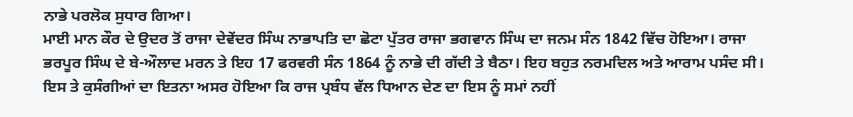ਨਾਭੇ ਪਰਲੋਕ ਸੁਧਾਰ ਗਿਆ।
ਮਾਈ ਮਾਨ ਕੌਰ ਦੇ ਉਦਰ ਤੋਂ ਰਾਜਾ ਦੇਵੇਂਦਰ ਸਿੰਘ ਨਾਭਾਪਤਿ ਦਾ ਛੋਟਾ ਪੁੱਤਰ ਰਾਜਾ ਭਗਵਾਨ ਸਿੰਘ ਦਾ ਜਨਮ ਸੰਨ 1842 ਵਿੱਚ ਹੋਇਆ। ਰਾਜਾ ਭਰਪੂਰ ਸਿੰਘ ਦੇ ਬੇ-ਔਲਾਦ ਮਰਨ ਤੇ ਇਹ 17 ਫਰਵਰੀ ਸੰਨ 1864 ਨੂੰ ਨਾਭੇ ਦੀ ਗੱਦੀ ਤੇ ਬੈਠਾ। ਇਹ ਬਹੁਤ ਨਰਮਦਿਲ ਅਤੇ ਆਰਾਮ ਪਸੰਦ ਸੀ। ਇਸ ਤੇ ਕੁਸੰਗੀਆਂ ਦਾ ਇਤਨਾ ਅਸਰ ਹੋਇਆ ਕਿ ਰਾਜ ਪ੍ਰਬੰਧ ਵੱਲ ਧਿਆਨ ਦੇਣ ਦਾ ਇਸ ਨੂੰ ਸਮਾਂ ਨਹੀਂ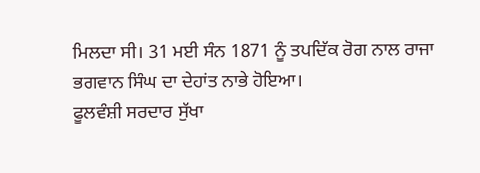ਮਿਲਦਾ ਸੀ। 31 ਮਈ ਸੰਨ 1871 ਨੂੰ ਤਪਦਿੱਕ ਰੋਗ ਨਾਲ ਰਾਜਾ ਭਗਵਾਨ ਸਿੰਘ ਦਾ ਦੇਹਾਂਤ ਨਾਭੇ ਹੋਇਆ।
ਫੂਲਵੰਸ਼ੀ ਸਰਦਾਰ ਸੁੱਖਾ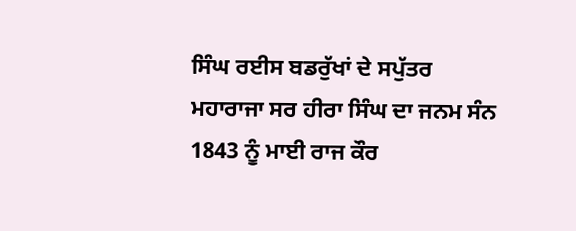ਸਿੰਘ ਰਈਸ ਬਡਰੁੱਖਾਂ ਦੇ ਸਪੁੱਤਰ ਮਹਾਰਾਜਾ ਸਰ ਹੀਰਾ ਸਿੰਘ ਦਾ ਜਨਮ ਸੰਨ 1843 ਨੂੰ ਮਾਈ ਰਾਜ ਕੌਰ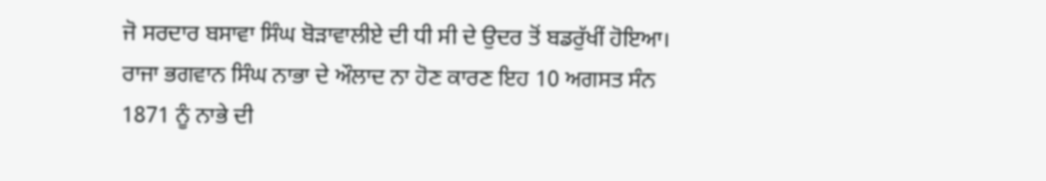ਜੋ ਸਰਦਾਰ ਬਸਾਵਾ ਸਿੰਘ ਬੋੜਾਵਾਲੀਏ ਦੀ ਧੀ ਸੀ ਦੇ ਉਦਰ ਤੋਂ ਬਡਰੁੱਖੀਂ ਹੋਇਆ। ਰਾਜਾ ਭਗਵਾਨ ਸਿੰਘ ਨਾਭਾ ਦੇ ਔਲਾਦ ਨਾ ਹੋਣ ਕਾਰਣ ਇਹ 10 ਅਗਸਤ ਸੰਨ 1871 ਨੂੰ ਨਾਭੇ ਦੀ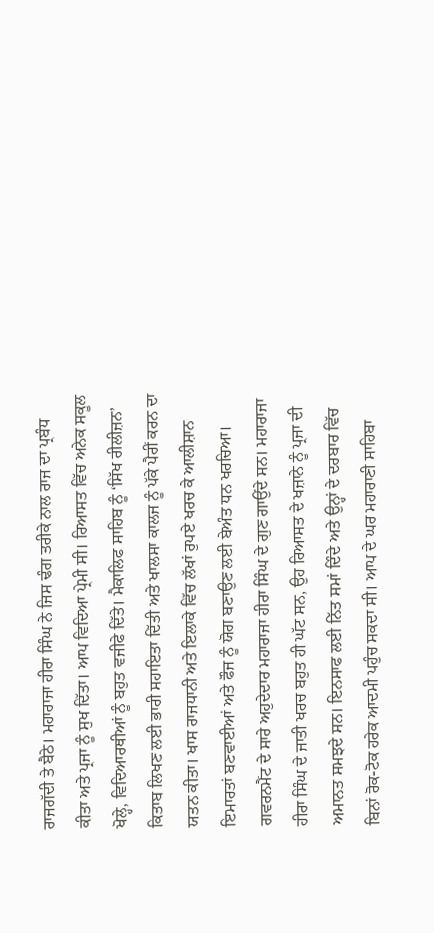ਰਾਜਗੱਦੀ ਤੇ ਬੈਠੇ। ਮਹਾਰਾਜਾ ਹੀਰਾ ਸਿੰਘ ਨੇ ਜਿਸ ਢੰਗ ਤਰੀਕੇ ਨਾਲ ਰਾਜ ਦਾ ਪ੍ਰਬੰਧ ਕੀਤਾ ਅਤੇ ਪ੍ਰਜਾ ਨੂੰ ਸੁਖ ਦਿੱਤਾ। ਆਪ ਵਿਦਿਆ ਪ੍ਰੇਮੀ ਸੀ। ਰਿਆਸਤ ਵਿੱਚ ਅਨੇਕ ਸਕੂਲ ਖੋਲ੍ਹੇ, ਵਿਦਿਆਰਥੀਆਂ ਨੂੰ ਬਹੁਤ ਵਜੀਫੇ ਦਿੱਤੇ। ਮੈਕਾਲਿਫ ਸਾਹਿਬ ਨੂੰ ‘ਸਿੱਖ ਰੀਲੀਜ਼ਨ’ ਕਿਤਾਬ ਲਿਖਣ ਲਈ ਭਾਰੀ ਸਹਾਇਤਾ ਦਿੱਤੀ ਅਤੇ ਖਾਲਸਾ ਕਾਲਜ ਨੂੰ ਪੱਕੇ ਪੈਰੀਂ ਕਰਨ ਦਾ ਯਤਨ ਕੀਤਾ। ਖਾਸ ਰਾਜਧਾਨੀ ਅਤੇ ਇਲਾਕੇ ਵਿੱਚ ਲੱਖਾਂ ਰੁਪਏ ਖਰਚ ਕੇ ਆਲੀਸ਼ਾਨ ਇਮਾਰਤਾਂ ਬਣਵਾਈਆਂ ਅਤੇ ਫੌਜ ਨੂੰ ਯੋਗ ਬਣਾਉਣ ਲਈ ਬੇਅੰਤ ਧਨ ਖਰਚਿਆ। ਗਵਰਨਮੈਂਟ ਦੇ ਸਾਰੇ ਅਹੁਦੇਦਾਰ ਮਹਾਰਾਜਾ ਹੀਰਾ ਸਿੰਘ ਦੇ ਗੁਣ ਗਾਉਂਦੇ ਸਨ। ਮਹਾਰਾਜਾ ਹੀਰਾ ਸਿੰਘ ਦੇ ਜਾਤੀ ਖਰਚ ਬਹੁਤ ਹੀ ਘੱਟ ਸਨ, ਉਹ ਰਿਆਸਤ ਦੇ ਖਜ਼ਾਨੇ ਨੂੰ ਪ੍ਰਜਾ ਦੀ ਅਮਾਨਤ ਸਮਝਦੇ ਸਨ। ਇਨਸਾਫ ਲਈ ਨਿੱਤ ਸਮਾਂ ਦਿੰਦੇ ਅਤੇ ਉਨ੍ਹਾਂ ਦੇ ਦਰਬਾਰ ਵਿੱਚ ਬਿਨਾਂ ਰੋਕ-ਟੋਕ ਹਰੇਕ ਆਦਮੀ ਪਹੁੰਚ ਸਕਦਾ ਸੀ। ਆਪ ਦੇ ਘਰ ਮਹਾਰਾਣੀ ਸਾਹਿਬਾ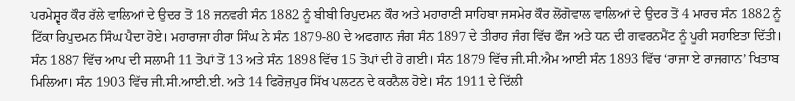ਪਰਮੇਸ਼੍ਵਰ ਕੌਰ ਰੱਲੇ ਵਾਲਿਆਂ ਦੇ ਉਦਰ ਤੋਂ 18 ਜਨਵਰੀ ਸੰਨ 1882 ਨੂੰ ਬੀਬੀ ਰਿਪੁਦਮਨ ਕੌਰ ਅਤੇ ਮਹਾਰਾਣੀ ਸਾਹਿਬਾ ਜਸਮੇਰ ਕੌਰ ਲੋਂਗੋਵਾਲ ਵਾਲਿਆਂ ਦੇ ਉਦਰ ਤੋਂ 4 ਮਾਰਚ ਸੰਨ 1882 ਨੂੰ ਟਿੱਕਾ ਰਿਪੁਦਮਨ ਸਿੰਘ ਪੈਦਾ ਹੋਏ। ਮਹਾਰਾਜਾ ਹੀਰਾ ਸਿੰਘ ਨੇ ਸੰਨ 1879-80 ਦੇ ਅਫਗਾਨ ਜੰਗ ਸੰਨ 1897 ਦੇ ਤੀਰਾਹ ਜੰਗ ਵਿੱਚ ਫੌਜ ਅਤੇ ਧਨ ਦੀ ਗਵਰਨਮੈਂਟ ਨੂੰ ਪੂਰੀ ਸਹਾਇਤਾ ਦਿੱਤੀ। ਸੰਨ 1887 ਵਿੱਚ ਆਪ ਦੀ ਸਲਾਮੀ 11 ਤੋਪਾਂ ਤੋਂ 13 ਅਤੇ ਸੰਨ 1898 ਵਿੱਚ 15 ਤੋਪਾਂ ਦੀ ਹੋ ਗਈ। ਸੰਨ 1879 ਵਿੱਚ ਜੀ.ਸੀ.ਐਮ ਆਈ ਸੰਨ 1893 ਵਿੱਚ ‘ਰਾਜਾ ਏ ਰਾਜਗਾਨ’ ਖਿਤਾਬ ਮਿਲਿਆ। ਸੰਨ 1903 ਵਿੱਚ ਜੀ.ਸੀ.ਆਈ.ਈ. ਅਤੇ 14 ਫਿਰੋਜ਼ਪੁਰ ਸਿੱਖ ਪਲਟਨ ਦੇ ਕਰਨੈਲ ਹੋਏ। ਸੰਨ 1911 ਦੇ ਦਿੱਲੀ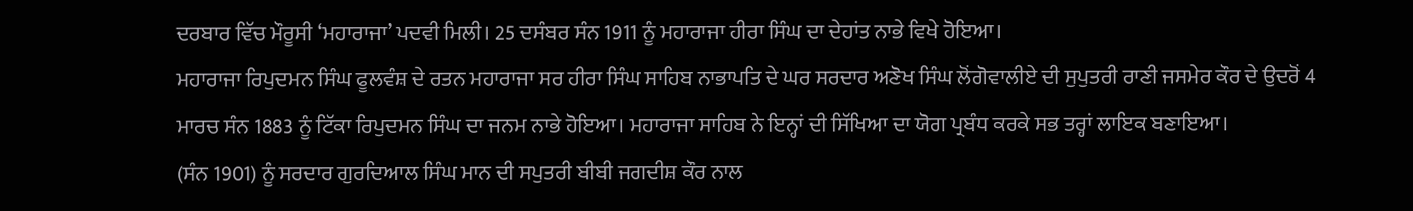ਦਰਬਾਰ ਵਿੱਚ ਮੌਰੂਸੀ ‘ਮਹਾਰਾਜਾ’ ਪਦਵੀ ਮਿਲੀ। 25 ਦਸੰਬਰ ਸੰਨ 1911 ਨੂੰ ਮਹਾਰਾਜਾ ਹੀਰਾ ਸਿੰਘ ਦਾ ਦੇਹਾਂਤ ਨਾਭੇ ਵਿਖੇ ਹੋਇਆ।
ਮਹਾਰਾਜਾ ਰਿਪੁਦਮਨ ਸਿੰਘ ਫੂਲਵੰਸ਼ ਦੇ ਰਤਨ ਮਹਾਰਾਜਾ ਸਰ ਹੀਰਾ ਸਿੰਘ ਸਾਹਿਬ ਨਾਭਾਪਤਿ ਦੇ ਘਰ ਸਰਦਾਰ ਅਣੋਖ ਸਿੰਘ ਲੋਂਗੋਵਾਲੀਏ ਦੀ ਸੁਪੁਤਰੀ ਰਾਣੀ ਜਸਮੇਰ ਕੌਰ ਦੇ ਉਦਰੋਂ 4 ਮਾਰਚ ਸੰਨ 1883 ਨੂੰ ਟਿੱਕਾ ਰਿਪੁਦਮਨ ਸਿੰਘ ਦਾ ਜਨਮ ਨਾਭੇ ਹੋਇਆ। ਮਹਾਰਾਜਾ ਸਾਹਿਬ ਨੇ ਇਨ੍ਹਾਂ ਦੀ ਸਿੱਖਿਆ ਦਾ ਯੋਗ ਪ੍ਰਬੰਧ ਕਰਕੇ ਸਭ ਤਰ੍ਹਾਂ ਲਾਇਕ ਬਣਾਇਆ।
(ਸੰਨ 1901) ਨੂੰ ਸਰਦਾਰ ਗੁਰਦਿਆਲ ਸਿੰਘ ਮਾਨ ਦੀ ਸਪੁਤਰੀ ਬੀਬੀ ਜਗਦੀਸ਼ ਕੌਰ ਨਾਲ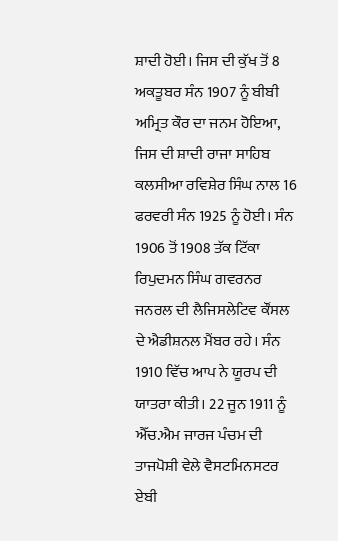ਸ਼ਾਦੀ ਹੋਈ। ਜਿਸ ਦੀ ਕੁੱਖ ਤੋਂ 8 ਅਕਤੂਬਰ ਸੰਨ 1907 ਨੂੰ ਬੀਬੀ ਅਮ੍ਰਿਤ ਕੌਰ ਦਾ ਜਨਮ ਹੋਇਆ, ਜਿਸ ਦੀ ਸ਼ਾਦੀ ਰਾਜਾ ਸਾਹਿਬ ਕਲਸੀਆ ਰਵਿਸ਼ੇਰ ਸਿੰਘ ਨਾਲ 16 ਫਰਵਰੀ ਸੰਨ 1925 ਨੂੰ ਹੋਈ। ਸੰਨ 1906 ਤੋਂ 1908 ਤੱਕ ਟਿੱਕਾ ਰਿਪੁਦਮਨ ਸਿੰਘ ਗਵਰਨਰ ਜਨਰਲ ਦੀ ਲੈਜਿਸਲੇਟਿਵ ਕੌਂਸਲ ਦੇ ਐਡੀਸ਼ਨਲ ਮੈਂਬਰ ਰਹੇ। ਸੰਨ 1910 ਵਿੱਚ ਆਪ ਨੇ ਯੂਰਪ ਦੀ ਯਾਤਰਾ ਕੀਤੀ। 22 ਜੂਨ 1911 ਨੂੰ ਐੱਚ.ਐਮ ਜਾਰਜ ਪੰਚਮ ਦੀ ਤਾਜਪੋਸ਼ੀ ਵੇਲੇ ਵੈਸਟਮਿਨਸਟਰ ਏਬੀ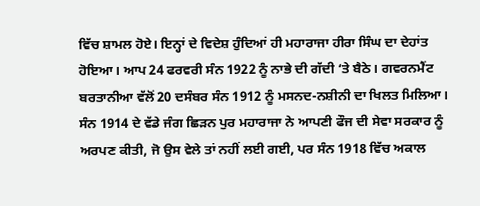ਵਿੱਚ ਸ਼ਾਮਲ ਹੋਏ। ਇਨ੍ਹਾਂ ਦੇ ਵਿਦੇਸ਼ ਹੁੰਦਿਆਂ ਹੀ ਮਹਾਰਾਜਾ ਹੀਰਾ ਸਿੰਘ ਦਾ ਦੇਹਾਂਤ ਹੋਇਆ। ਆਪ 24 ਫਰਵਰੀ ਸੰਨ 1922 ਨੂੰ ਨਾਭੇ ਦੀ ਗੱਦੀ ‘ਤੇ ਬੈਠੇ। ਗਵਰਨਮੈਂਟ ਬਰਤਾਨੀਆ ਵੱਲੋਂ 20 ਦਸੰਬਰ ਸੰਨ 1912 ਨੂੰ ਮਸਨਦ-ਨਸ਼ੀਨੀ ਦਾ ਖਿਲਤ ਮਿਲਿਆ। ਸੰਨ 1914 ਦੇ ਵੱਡੇ ਜੰਗ ਛਿੜਨ ਪੁਰ ਮਹਾਰਾਜਾ ਨੇ ਆਪਣੀ ਫੌਜ ਦੀ ਸੇਵਾ ਸਰਕਾਰ ਨੂੰ ਅਰਪਣ ਕੀਤੀ, ਜੋ ਉਸ ਵੇਲੇ ਤਾਂ ਨਹੀਂ ਲਈ ਗਈ, ਪਰ ਸੰਨ 1918 ਵਿੱਚ ਅਕਾਲ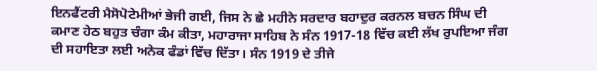ਇਨਫੈਂਟਰੀ ਮੈਸੋਪੋਟੇਮੀਆਂ ਭੇਜੀ ਗਈ, ਜਿਸ ਨੇ ਛੇ ਮਹੀਨੇ ਸਰਦਾਰ ਬਹਾਦੁਰ ਕਰਨਲ ਬਚਨ ਸਿੰਘ ਦੀ ਕਮਾਣ ਹੇਠ ਬਹੁਤ ਚੰਗਾ ਕੰਮ ਕੀਤਾ, ਮਹਾਰਾਜਾ ਸਾਹਿਬ ਨੇ ਸੰਨ 1917-18 ਵਿੱਚ ਕਈ ਲੱਖ ਰੁਪਇਆ ਜੰਗ ਦੀ ਸਹਾਇਤਾ ਲਈ ਅਨੇਕ ਫੰਡਾਂ ਵਿੱਚ ਦਿੱਤਾ। ਸੰਨ 1919 ਦੇ ਤੀਜੇ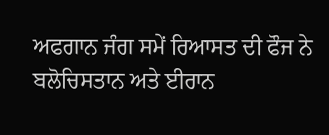ਅਫਗਾਨ ਜੰਗ ਸਮੇਂ ਰਿਆਸਤ ਦੀ ਫੌਜ ਨੇ ਬਲੋਚਿਸਤਾਨ ਅਤੇ ਈਰਾਨ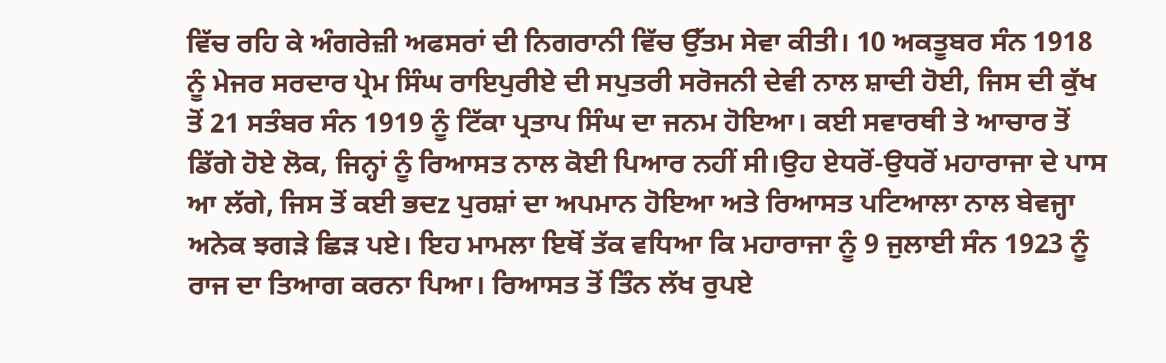ਵਿੱਚ ਰਹਿ ਕੇ ਅੰਗਰੇਜ਼ੀ ਅਫਸਰਾਂ ਦੀ ਨਿਗਰਾਨੀ ਵਿੱਚ ਉੱਤਮ ਸੇਵਾ ਕੀਤੀ। 10 ਅਕਤੂਬਰ ਸੰਨ 1918 ਨੂੰ ਮੇਜਰ ਸਰਦਾਰ ਪ੍ਰੇਮ ਸਿੰਘ ਰਾਇਪੁਰੀਏ ਦੀ ਸਪੁਤਰੀ ਸਰੋਜਨੀ ਦੇਵੀ ਨਾਲ ਸ਼ਾਦੀ ਹੋਈ, ਜਿਸ ਦੀ ਕੁੱਖ ਤੋਂ 21 ਸਤੰਬਰ ਸੰਨ 1919 ਨੂੰ ਟਿੱਕਾ ਪ੍ਰਤਾਪ ਸਿੰਘ ਦਾ ਜਨਮ ਹੋਇਆ। ਕਈ ਸਵਾਰਥੀ ਤੇ ਆਚਾਰ ਤੋਂ ਡਿੱਗੇ ਹੋਏ ਲੋਕ, ਜਿਨ੍ਹਾਂ ਨੂੰ ਰਿਆਸਤ ਨਾਲ ਕੋਈ ਪਿਆਰ ਨਹੀਂ ਸੀ।ਉਹ ਏਧਰੋਂ-ਉਧਰੋਂ ਮਹਾਰਾਜਾ ਦੇ ਪਾਸ ਆ ਲੱਗੇ, ਜਿਸ ਤੋਂ ਕਈ ਭਦz ਪੁਰਸ਼ਾਂ ਦਾ ਅਪਮਾਨ ਹੋਇਆ ਅਤੇ ਰਿਆਸਤ ਪਟਿਆਲਾ ਨਾਲ ਬੇਵਜ੍ਹਾ ਅਨੇਕ ਝਗੜੇ ਛਿੜ ਪਏ। ਇਹ ਮਾਮਲਾ ਇਥੋਂ ਤੱਕ ਵਧਿਆ ਕਿ ਮਹਾਰਾਜਾ ਨੂੰ 9 ਜੁਲਾਈ ਸੰਨ 1923 ਨੂੰ ਰਾਜ ਦਾ ਤਿਆਗ ਕਰਨਾ ਪਿਆ। ਰਿਆਸਤ ਤੋਂ ਤਿੰਨ ਲੱਖ ਰੁਪਏ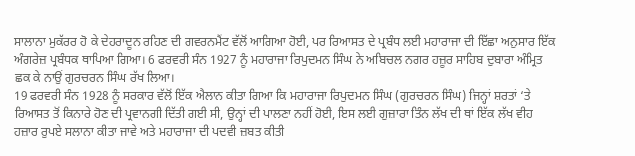ਸਾਲਾਨਾ ਮੁਕੱਰਰ ਹੋ ਕੇ ਦੇਹਰਾਦੂਨ ਰਹਿਣ ਦੀ ਗਵਰਨਮੈਂਟ ਵੱਲੋਂ ਆਗਿਆ ਹੋਈ, ਪਰ ਰਿਆਸਤ ਦੇ ਪ੍ਰਬੰਧ ਲਈ ਮਹਾਰਾਜਾ ਦੀ ਇੱਛਾ ਅਨੁਸਾਰ ਇੱਕ ਅੰਗਰੇਜ਼ ਪ੍ਰਬੰਧਕ ਥਾਪਿਆ ਗਿਆ। 6 ਫਰਵਰੀ ਸੰਨ 1927 ਨੂੰ ਮਹਾਰਾਜਾ ਰਿਪੁਦਮਨ ਸਿੰਘ ਨੇ ਅਬਿਚਲ ਨਗਰ ਹਜ਼ੂਰ ਸਾਹਿਬ ਦੁਬਾਰਾ ਅੰਮ੍ਰਿਤ ਛਕ ਕੇ ਨਾਉਂ ਗੁਰਚਰਨ ਸਿੰਘ ਰੱਖ ਲਿਆ।
19 ਫਰਵਰੀ ਸੰਨ 1928 ਨੂੰ ਸਰਕਾਰ ਵੱਲੋਂ ਇੱਕ ਐਲਾਨ ਕੀਤਾ ਗਿਆ ਕਿ ਮਹਾਰਾਜਾ ਰਿਪੁਦਮਨ ਸਿੰਘ (ਗੁਰਚਰਨ ਸਿੰਘ) ਜਿਨ੍ਹਾਂ ਸ਼ਰਤਾਂ ‘ਤੇ ਰਿਆਸਤ ਤੋਂ ਕਿਨਾਰੇ ਹੋਣ ਦੀ ਪ੍ਰਵਾਨਗੀ ਦਿੱਤੀ ਗਈ ਸੀ, ਉਨ੍ਹਾਂ ਦੀ ਪਾਲਣਾ ਨਹੀਂ ਹੋਈ, ਇਸ ਲਈ ਗੁਜ਼ਾਰਾ ਤਿੰਨ ਲੱਖ ਦੀ ਥਾਂ ਇੱਕ ਲੱਖ ਵੀਹ ਹਜ਼ਾਰ ਰੁਪਏ ਸਲਾਨਾ ਕੀਤਾ ਜਾਵੇ ਅਤੇ ਮਹਾਰਾਜਾ ਦੀ ਪਦਵੀ ਜ਼ਬਤ ਕੀਤੀ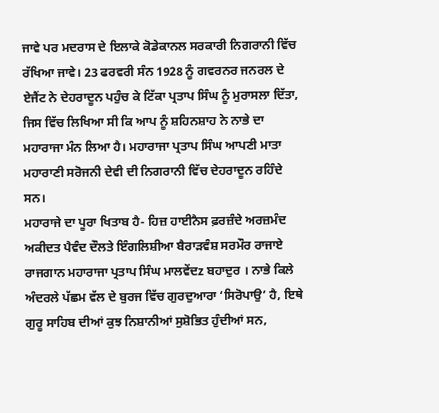ਜਾਵੇ ਪਰ ਮਦਰਾਸ ਦੇ ਇਲਾਕੇ ਕੋਡੇਕਾਨਲ ਸਰਕਾਰੀ ਨਿਗਰਾਨੀ ਵਿੱਚ ਰੱਖਿਆ ਜਾਵੇ। 23 ਫਰਵਰੀ ਸੰਨ 1928 ਨੂੰ ਗਵਰਨਰ ਜਨਰਲ ਦੇ ਏਜੈਂਟ ਨੇ ਦੇਹਰਾਦੂਨ ਪਹੁੰਚ ਕੇ ਟਿੱਕਾ ਪ੍ਰਤਾਪ ਸਿੰਘ ਨੂੰ ਮੁਰਾਸਲਾ ਦਿੱਤਾ, ਜਿਸ ਵਿੱਚ ਲਿਖਿਆ ਸੀ ਕਿ ਆਪ ਨੂੰ ਸ਼ਹਿਨਸ਼ਾਹ ਨੇ ਨਾਭੇ ਦਾ ਮਹਾਰਾਜਾ ਮੰਨ ਲਿਆ ਹੈ। ਮਹਾਰਾਜਾ ਪ੍ਰਤਾਪ ਸਿੰਘ ਆਪਣੀ ਮਾਤਾ ਮਹਾਰਾਣੀ ਸਰੋਜਨੀ ਦੇਵੀ ਦੀ ਨਿਗਰਾਨੀ ਵਿੱਚ ਦੇਹਰਾਦੂਨ ਰਹਿੰਦੇ ਸਨ।
ਮਹਾਰਾਜੇ ਦਾ ਪੂਰਾ ਖਿਤਾਬ ਹੈ- ਹਿਜ਼ ਹਾਈਨੈਸ ਫ਼ਰਜ਼ੰਦੇ ਅਰਜ਼ਮੰਦ ਅਕੀਦਤ ਪੈਵੰਦ ਦੌਲਤੇ ਇੰਗਲਿਸ਼ੀਆ ਬੈਰਾੜਵੰਸ਼ ਸਰਮੌਰ ਰਾਜਾਏ ਰਾਜਗਾਨ ਮਹਾਰਾਜਾ ਪ੍ਰਤਾਪ ਸਿੰਘ ਮਾਲਵੇਂਦz ਬਹਾਦੁਰ । ਨਾਭੇ ਕਿਲੇ ਅੰਦਰਲੇ ਪੱਛਮ ਵੱਲ ਦੇ ਬੁਰਜ ਵਿੱਚ ਗੁਰਦੁਆਰਾ ‘ਸਿਰੋਪਾਉ’ ਹੈ, ਇਥੇ ਗੁਰੂ ਸਾਹਿਬ ਦੀਆਂ ਕੁਝ ਨਿਸ਼ਾਨੀਆਂ ਸੁਸ਼ੋਭਿਤ ਹੁੰਦੀਆਂ ਸਨ,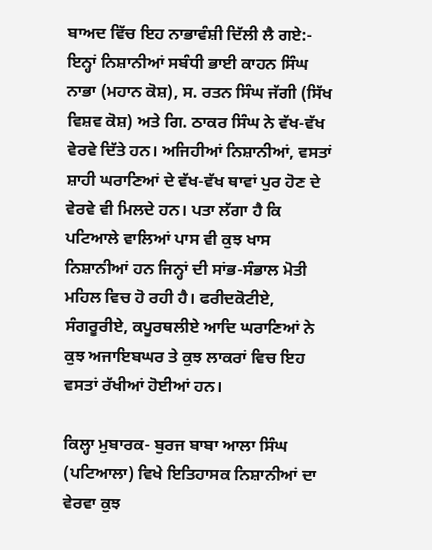ਬਾਅਦ ਵਿੱਚ ਇਹ ਨਾਭਾਵੰਸ਼ੀ ਦਿੱਲੀ ਲੈ ਗਏ:- ਇਨ੍ਹਾਂ ਨਿਸ਼ਾਨੀਆਂ ਸਬੰਧੀ ਭਾਈ ਕਾਹਨ ਸਿੰਘ ਨਾਭਾ (ਮਹਾਨ ਕੋਸ਼), ਸ. ਰਤਨ ਸਿੰਘ ਜੱਗੀ (ਸਿੱਖ ਵਿਸ਼ਵ ਕੋਸ਼) ਅਤੇ ਗਿ. ਠਾਕਰ ਸਿੰਘ ਨੇ ਵੱਖ-ਵੱਖ ਵੇਰਵੇ ਦਿੱਤੇ ਹਨ। ਅਜਿਹੀਆਂ ਨਿਸ਼ਾਨੀਆਂ, ਵਸਤਾਂ ਸ਼ਾਹੀ ਘਰਾਣਿਆਂ ਦੇ ਵੱਖ-ਵੱਖ ਥਾਵਾਂ ਪੁਰ ਹੋਣ ਦੇ ਵੇਰਵੇ ਵੀ ਮਿਲਦੇ ਹਨ। ਪਤਾ ਲੱਗਾ ਹੈ ਕਿ ਪਟਿਆਲੇ ਵਾਲਿਆਂ ਪਾਸ ਵੀ ਕੁਝ ਖਾਸ ਨਿਸ਼ਾਨੀਆਂ ਹਨ ਜਿਨ੍ਹਾਂ ਦੀ ਸਾਂਭ-ਸੰਭਾਲ ਮੋਤੀ ਮਹਿਲ ਵਿਚ ਹੋ ਰਹੀ ਹੈ। ਫਰੀਦਕੋਟੀਏ, ਸੰਗਰੂਰੀਏ, ਕਪੂਰਥਲੀਏ ਆਦਿ ਘਰਾਣਿਆਂ ਨੇ ਕੁਝ ਅਜਾਇਬਘਰ ਤੇ ਕੁਝ ਲਾਕਰਾਂ ਵਿਚ ਇਹ ਵਸਤਾਂ ਰੱਖੀਆਂ ਹੋਈਆਂ ਹਨ।

ਕਿਲ੍ਹਾ ਮੁਬਾਰਕ- ਬੁਰਜ ਬਾਬਾ ਆਲਾ ਸਿੰਘ (ਪਟਿਆਲਾ) ਵਿਖੇ ਇਤਿਹਾਸਕ ਨਿਸ਼ਾਨੀਆਂ ਦਾ ਵੇਰਵਾ ਕੁਝ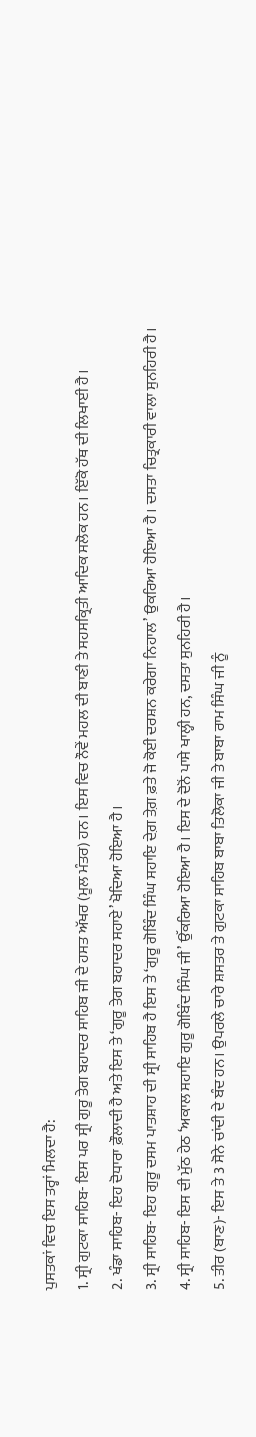ਪੁਸਤਕਾਂ ਵਿਚ ਇਸ ਤਰ੍ਹਾਂ ਮਿਲਦਾ ਹੈ:
1. ਸ੍ਰੀ ਗੁਟਕਾ ਸਾਹਿਬ- ਇਸ ਪਰ ਸ੍ਰੀ ਗੁਰੂ ਤੇਗ ਬਹਾਦਰ ਸਾਹਿਬ ਜੀ ਦੇ ਹਸਤ ਅੱਖਰ (ਮੂਲ ਮੰਤਰ) ਹਨ। ਇਸ ਵਿਚ ਨੌਵੇਂ ਮਹਲ ਦੀ ਬਾਣੀ ਤੇ ਸਹਸਕ੍ਰਿਤੀ ਆਦਿਕ ਸਲੋਕ ਹਨ। ਇੱਕੋ ਹੱਥ ਦੀ ਲਿਖਾਈ ਹੈ।
2. ਖੰਡਾ ਸਾਹਿਬ- ਇਹ ਦੋਧਾਰਾ ਫ਼ੌਲਾਦੀ ਹੈ ਅਤੇ ਇਸ ਤੇ ‘ਗੁਰੂ ਤੇਗ ਬਹਾਦਰ ਸਹਾਏ’ ਖੋਦਿਆ ਹੋਇਆ ਹੈ।
3. ਸ੍ਰੀ ਸਾਹਿਬ- ਇਹ ਗੁਰੂ ਦਸਮ ਪਾਤਸ਼ਾਹ ਦੀ ਸ੍ਰੀ ਸਾਹਿਬ ਹੈ ਇਸ ਤੇ ‘ਗੁਰੂ ਗੋਬਿੰਦ ਸਿੰਘ ਸਹਾਇ ਦੇਗ਼ ਤੇਗ਼ ਫ਼ਤੇ ਜੋ ਕੋਈ ਦਰਸ਼ਨ ਕਰੇਗਾ ਨਿਹਾਲ’ ਉਕਰਿਆ ਹੋਇਆ ਹੈ। ਦਸਤਾ ਚਿਤ੍ਰਕਾਰੀ ਵਾਲਾ ਸੁਨਹਿਰੀ ਹੈ।
4. ਸ੍ਰੀ ਸਾਹਿਬ- ਇਸ ਦੀ ਮੁੱਠ ਹੇਠ ‘ਅਕਾਲ ਸਹਾਇ ਗੁਰੂ ਗੋਬਿੰਦ ਸਿੰਘ ਜੀ’ ਉੱਕਰਿਆ ਹੋਇਆ ਹੈ। ਇਸ ਦੇ ਦੋਨੋਂ ਪਾਸੇ ਖਾਲ੍ਹੀ ਹਨ, ਦਸਤਾ ਸੁਨਹਿਰੀ ਹੈ।
5. ਤੀਰ (ਬਾਣ)- ਇਸ ਤੇ 3 ਸੋਨੇ ਚਾਂਦੀ ਦੇ ਬੰਦ ਹਨ। ਉਪਰਲੇ ਚਾਰੇ ਸ਼ਸਤਰ ਤੇ ਗੁਟਕਾ ਸਾਹਿਬ ਬਾਬਾ ਤਿਲੋਕਾ ਜੀ ਤੇ ਬਾਬਾ ਰਾਮ ਸਿੰਘ ਜੀ ਨੂੰ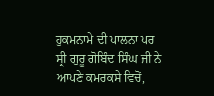ਹੁਕਮਨਾਮੇ ਦੀ ਪਾਲਨਾ ਪਰ ਸ੍ਰੀ ਗੁਰੂ ਗੋਬਿੰਦ ਸਿੰਘ ਜੀ ਨੇ ਆਪਣੇ ਕਮਰਕਸੇ ਵਿਚੋਂ,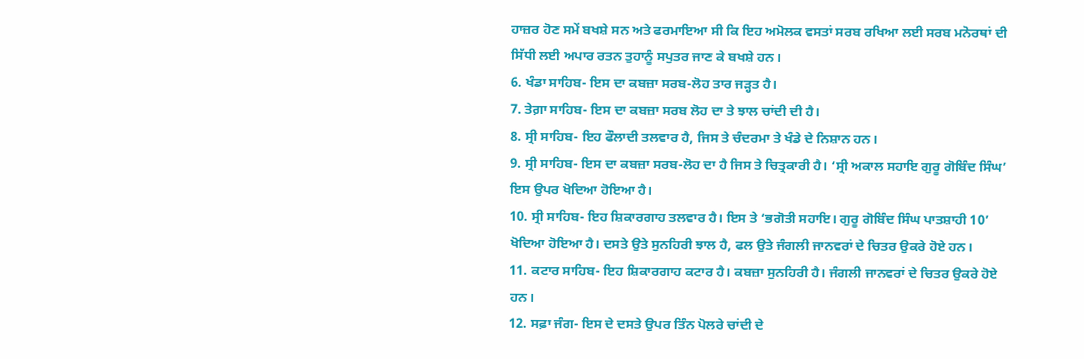ਹਾਜ਼ਰ ਹੋਣ ਸਮੇਂ ਬਖਸ਼ੇ ਸਨ ਅਤੇ ਫਰਮਾਇਆ ਸੀ ਕਿ ਇਹ ਅਮੋਲਕ ਵਸਤਾਂ ਸਰਬ ਰਖਿਆ ਲਈ ਸਰਬ ਮਨੋਰਥਾਂ ਦੀ ਸਿੱਧੀ ਲਈ ਅਪਾਰ ਰਤਨ ਤੁਹਾਨੂੰ ਸਪੁਤਰ ਜਾਣ ਕੇ ਬਖਸ਼ੇ ਹਨ।
6. ਖੰਡਾ ਸਾਹਿਬ- ਇਸ ਦਾ ਕਬਜ਼ਾ ਸਰਬ-ਲੋਹ ਤਾਰ ਜੜ੍ਹਤ ਹੈ।
7. ਤੇਗ਼ਾ ਸਾਹਿਬ- ਇਸ ਦਾ ਕਬਜ਼ਾ ਸਰਬ ਲੋਹ ਦਾ ਤੇ ਝਾਲ ਚਾਂਦੀ ਦੀ ਹੈ।
8. ਸ੍ਰੀ ਸਾਹਿਬ- ਇਹ ਫੌਲਾਦੀ ਤਲਵਾਰ ਹੈ, ਜਿਸ ਤੇ ਚੰਦਰਮਾ ਤੇ ਖੰਡੇ ਦੇ ਨਿਸ਼ਾਨ ਹਨ।
9. ਸ੍ਰੀ ਸਾਹਿਬ- ਇਸ ਦਾ ਕਬਜ਼ਾ ਸਰਬ-ਲੋਹ ਦਾ ਹੈ ਜਿਸ ਤੇ ਚਿਤ੍ਰਕਾਰੀ ਹੈ। ‘ਸ੍ਰੀ ਅਕਾਲ ਸਹਾਇ ਗੁਰੂ ਗੋਬਿੰਦ ਸਿੰਘ’ ਇਸ ਉਪਰ ਖੋਦਿਆ ਹੋਇਆ ਹੈ।
10. ਸ੍ਰੀ ਸਾਹਿਬ- ਇਹ ਸ਼ਿਕਾਰਗਾਹ ਤਲਵਾਰ ਹੈ। ਇਸ ਤੇ ‘ਭਗੋਤੀ ਸਹਾਇ। ਗੁਰੂ ਗੋਬਿੰਦ ਸਿੰਘ ਪਾਤਸ਼ਾਹੀ 10’ ਖੋਦਿਆ ਹੋਇਆ ਹੈ। ਦਸਤੇ ਉਤੇ ਸੁਨਹਿਰੀ ਝਾਲ ਹੈ, ਫਲ ਉਤੇ ਜੰਗਲੀ ਜਾਨਵਰਾਂ ਦੇ ਚਿਤਰ ਉਕਰੇ ਹੋਏ ਹਨ।
11. ਕਟਾਰ ਸਾਹਿਬ- ਇਹ ਸ਼ਿਕਾਰਗਾਹ ਕਟਾਰ ਹੈ। ਕਬਜ਼ਾ ਸੁਨਹਿਰੀ ਹੈ। ਜੰਗਲੀ ਜਾਨਵਰਾਂ ਦੇ ਚਿਤਰ ਉਕਰੇ ਹੋਏ ਹਨ।
12. ਸਫ਼ਾ ਜੰਗ- ਇਸ ਦੇ ਦਸਤੇ ਉਪਰ ਤਿੰਨ ਪੋਲਰੇ ਚਾਂਦੀ ਦੇ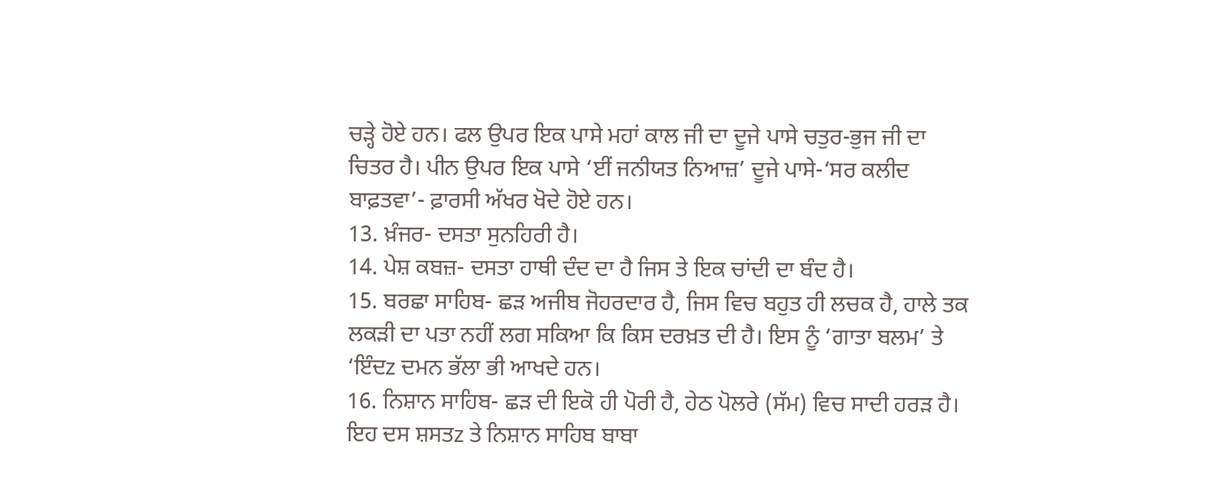ਚੜ੍ਹੇ ਹੋਏ ਹਨ। ਫਲ ਉਪਰ ਇਕ ਪਾਸੇ ਮਹਾਂ ਕਾਲ ਜੀ ਦਾ ਦੂਜੇ ਪਾਸੇ ਚਤੁਰ-ਭੁਜ ਜੀ ਦਾ ਚਿਤਰ ਹੈ। ਪੀਨ ਉਪਰ ਇਕ ਪਾਸੇ ‘ਈਂ ਜਨੀਯਤ ਨਿਆਜ਼’ ਦੂਜੇ ਪਾਸੇ-‘ਸਰ ਕਲੀਦ ਬਾਫ਼ਤਵਾ’- ਫ਼ਾਰਸੀ ਅੱਖਰ ਖੋਦੇ ਹੋਏ ਹਨ।
13. ਖ਼ੰਜਰ- ਦਸਤਾ ਸੁਨਹਿਰੀ ਹੈ।
14. ਪੇਸ਼ ਕਬਜ਼- ਦਸਤਾ ਹਾਥੀ ਦੰਦ ਦਾ ਹੈ ਜਿਸ ਤੇ ਇਕ ਚਾਂਦੀ ਦਾ ਬੰਦ ਹੈ।
15. ਬਰਛਾ ਸਾਹਿਬ- ਛੜ ਅਜੀਬ ਜੋਹਰਦਾਰ ਹੈ, ਜਿਸ ਵਿਚ ਬਹੁਤ ਹੀ ਲਚਕ ਹੈ, ਹਾਲੇ ਤਕ ਲਕੜੀ ਦਾ ਪਤਾ ਨਹੀਂ ਲਗ ਸਕਿਆ ਕਿ ਕਿਸ ਦਰਖ਼ਤ ਦੀ ਹੈ। ਇਸ ਨੂੰ ‘ਗਾਤਾ ਬਲਮ’ ਤੇ ‘ਇੰਦz ਦਮਨ ਭੱਲਾ ਭੀ ਆਖਦੇ ਹਨ।
16. ਨਿਸ਼ਾਨ ਸਾਹਿਬ- ਛੜ ਦੀ ਇਕੋ ਹੀ ਪੋਰੀ ਹੈ, ਹੇਠ ਪੋਲਰੇ (ਸੱਮ) ਵਿਚ ਸਾਦੀ ਹਰੜ ਹੈ।
ਇਹ ਦਸ ਸ਼ਸਤz ਤੇ ਨਿਸ਼ਾਨ ਸਾਹਿਬ ਬਾਬਾ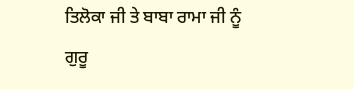ਤਿਲੋਕਾ ਜੀ ਤੇ ਬਾਬਾ ਰਾਮਾ ਜੀ ਨੂੰ ਗੁਰੂ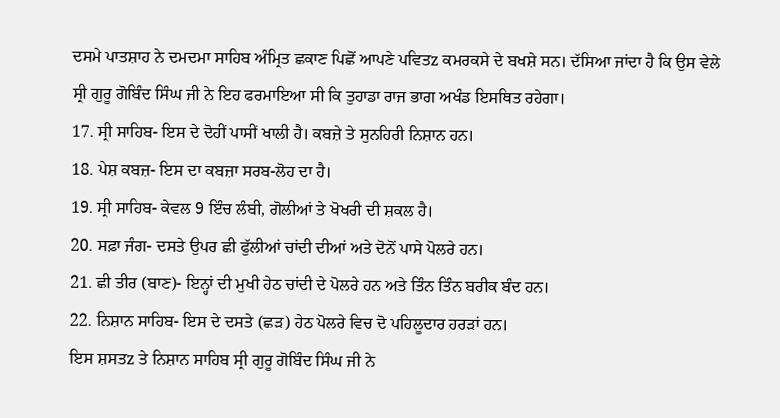ਦਸਮੇ ਪਾਤਸ਼ਾਹ ਨੇ ਦਮਦਮਾ ਸਾਹਿਬ ਅੰਮ੍ਰਿਤ ਛਕਾਣ ਪਿਛੋਂ ਆਪਣੇ ਪਵਿਤz ਕਮਰਕਸੇ ਦੇ ਬਖਸ਼ੇ ਸਨ। ਦੱਸਿਆ ਜਾਂਦਾ ਹੈ ਕਿ ਉਸ ਵੇਲੇ ਸ੍ਰੀ ਗੁਰੂ ਗੋਬਿੰਦ ਸਿੰਘ ਜੀ ਨੇ ਇਹ ਫਰਮਾਇਆ ਸੀ ਕਿ ਤੁਹਾਡਾ ਰਾਜ ਭਾਗ ਅਖੰਡ ਇਸਥਿਤ ਰਹੇਗਾ।
17. ਸ੍ਰੀ ਸਾਹਿਬ- ਇਸ ਦੇ ਦੋਹੀਂ ਪਾਸੀਂ ਖਾਲੀ ਹੈ। ਕਬਜ਼ੇ ਤੇ ਸੁਨਹਿਰੀ ਨਿਸ਼ਾਨ ਹਨ।
18. ਪੇਸ਼ ਕਬਜ਼- ਇਸ ਦਾ ਕਬਜ਼ਾ ਸਰਬ-ਲੋਹ ਦਾ ਹੈ।
19. ਸ੍ਰੀ ਸਾਹਿਬ- ਕੇਵਲ 9 ਇੰਚ ਲੰਬੀ, ਗੋਲੀਆਂ ਤੇ ਖੋਖਰੀ ਦੀ ਸ਼ਕਲ ਹੈ।
20. ਸਫ਼ਾ ਜੰਗ- ਦਸਤੇ ਉਪਰ ਛੀ ਫੁੱਲੀਆਂ ਚਾਂਦੀ ਦੀਆਂ ਅਤੇ ਦੋਨੋਂ ਪਾਸੇ ਪੋਲਰੇ ਹਨ।
21. ਛੀ ਤੀਰ (ਬਾਣ)- ਇਨ੍ਹਾਂ ਦੀ ਮੁਖੀ ਹੇਠ ਚਾਂਦੀ ਦੇ ਪੋਲਰੇ ਹਨ ਅਤੇ ਤਿੰਨ ਤਿੰਨ ਬਰੀਕ ਬੰਦ ਹਨ।
22. ਨਿਸ਼ਾਨ ਸਾਹਿਬ- ਇਸ ਦੇ ਦਸਤੇ (ਛੜ) ਹੇਠ ਪੋਲਰੇ ਵਿਚ ਦੋ ਪਹਿਲੂਦਾਰ ਹਰੜਾਂ ਹਨ।
ਇਸ ਸ਼ਸਤz ਤੇ ਨਿਸ਼ਾਨ ਸਾਹਿਬ ਸ੍ਰੀ ਗੁਰੂ ਗੋਬਿੰਦ ਸਿੰਘ ਜੀ ਨੇ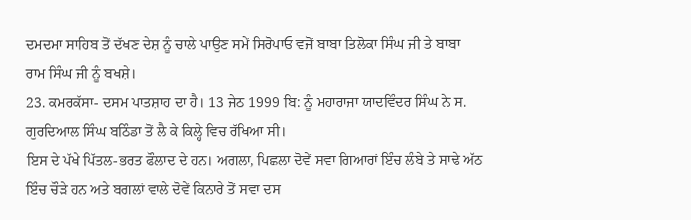ਦਮਦਮਾ ਸਾਹਿਬ ਤੋਂ ਦੱਖਣ ਦੇਸ਼ ਨੂੰ ਚਾਲੇ ਪਾਉਣ ਸਮੇਂ ਸਿਰੋਪਾਓ ਵਜੋਂ ਬਾਬਾ ਤਿਲੋਕਾ ਸਿੰਘ ਜੀ ਤੇ ਬਾਬਾ ਰਾਮ ਸਿੰਘ ਜੀ ਨੂੰ ਬਖਸ਼ੇ।
23. ਕਮਰਕੱਸਾ- ਦਸਮ ਪਾਤਸ਼ਾਹ ਦਾ ਹੈ। 13 ਜੇਠ 1999 ਬਿ: ਨੂੰ ਮਹਾਰਾਜਾ ਯਾਦਵਿੰਦਰ ਸਿੰਘ ਨੇ ਸ. ਗੁਰਦਿਆਲ ਸਿੰਘ ਬਠਿੰਡਾ ਤੋਂ ਲੈ ਕੇ ਕਿਲ੍ਹੇ ਵਿਚ ਰੱਖਿਆ ਸੀ।
ਇਸ ਦੇ ਪੱਖੇ ਪਿੱਤਲ-ਭਰਤ ਫੌਲਾਦ ਦੇ ਹਨ। ਅਗਲਾ, ਪਿਛਲਾ ਦੋਵੇਂ ਸਵਾ ਗਿਆਰਾਂ ਇੰਚ ਲੰਬੇ ਤੇ ਸਾਢੇ ਅੱਠ ਇੰਚ ਚੌੜੇ ਹਨ ਅਤੇ ਬਗਲਾਂ ਵਾਲੇ ਦੋਵੇਂ ਕਿਨਾਰੇ ਤੋਂ ਸਵਾ ਦਸ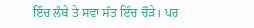ਇੰਚ ਲੰਬੇ ਤੇ ਸਵਾ ਸੱਤ ਇੰਚ ਚੌੜੇ। ਪਰ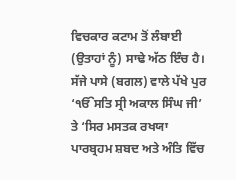ਵਿਚਕਾਰ ਕਟਾਮ ਤੋਂ ਲੰਬਾਈ (ਉਤਾਹਾਂ ਨੂੰ) ਸਾਢੇ ਅੱਠ ਇੰਚ ਹੈ। ਸੱਜੇ ਪਾਸੇ (ਬਗਲ) ਵਾਲੇ ਪੱਖੇ ਪੁਰ ‘ੴਸਤਿ ਸ੍ਰੀ ਅਕਾਲ ਸਿੰਘ ਜੀ’ ਤੇ ‘ਸਿਰ ਮਸਤਕ ਰਖਯਾ ਪਾਰਬ੍ਰਹਮ ਸ਼ਬਦ ਅਤੇ ਅੰਤਿ ਵਿੱਚ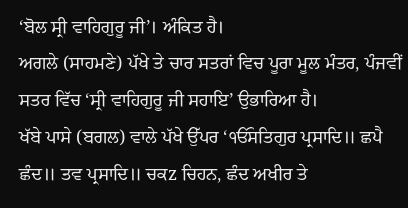‘ਬੋਲ ਸ੍ਰੀ ਵਾਹਿਗੁਰੂ ਜੀ’। ਅੰਕਿਤ ਹੈ।
ਅਗਲੇ (ਸਾਹਮਣੇ) ਪੱਖੇ ਤੇ ਚਾਰ ਸਤਰਾਂ ਵਿਚ ਪੂਰਾ ਮੂਲ ਮੰਤਰ, ਪੰਜਵੀਂ ਸਤਰ ਵਿੱਚ ‘ਸ੍ਰੀ ਵਾਹਿਗੁਰੂ ਜੀ ਸਹਾਇ’ ਉਭਾਰਿਆ ਹੈ।
ਖੱਬੇ ਪਾਸੇ (ਬਗਲ) ਵਾਲੇ ਪੱਖੇ ਉੱਪਰ ‘ੴਸਤਿਗੁਰ ਪ੍ਰਸਾਦਿ॥ ਛਪੈ ਛੰਦ॥ ਤਵ ਪ੍ਰਸਾਦਿ॥ ਚਕz ਚਿਹਨ, ਛੰਦ ਅਖੀਰ ਤੇ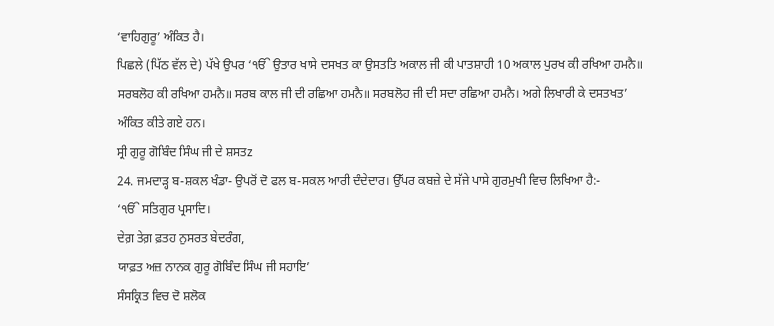‘ਵਾਹਿਗੁਰੂ’ ਅੰਕਿਤ ਹੈ।
ਪਿਛਲੇ (ਪਿੱਠ ਵੱਲ ਦੇ) ਪੱਖੇ ਉਪਰ ‘ੴ ਉਤਾਰ ਖਾਸੇ ਦਸਖਤ ਕਾ ਉਸਤਤਿ ਅਕਾਲ ਜੀ ਕੀ ਪਾਤਸ਼ਾਹੀ 10 ਅਕਾਲ ਪੁਰਖ ਕੀ ਰਖਿਆ ਹਮਨੈ॥ ਸਰਬਲੋਹ ਕੀ ਰਖਿਆ ਹਮਨੈ॥ ਸਰਬ ਕਾਲ ਜੀ ਦੀ ਰਛਿਆ ਹਮਨੈ॥ ਸਰਬਲੋਹ ਜੀ ਦੀ ਸਦਾ ਰਛਿਆ ਹਮਨੈ। ਅਗੇ ਲਿਖਾਰੀ ਕੇ ਦਸਤਖਤ’ ਅੰਕਿਤ ਕੀਤੇ ਗਏ ਹਨ।
ਸ੍ਰੀ ਗੁਰੂ ਗੋਬਿੰਦ ਸਿੰਘ ਜੀ ਦੇ ਸ਼ਸਤz
24. ਜਮਦਾੜ੍ਹ ਬ-ਸ਼ਕਲ ਖੰਡਾ- ਉਪਰੋਂ ਦੋ ਫਲ ਬ-ਸਕਲ ਆਰੀ ਦੰਦੇਦਾਰ। ਉੱਪਰ ਕਬਜ਼ੇ ਦੇ ਸੱਜੇ ਪਾਸੇ ਗੁਰਮੁਖੀ ਵਿਚ ਲਿਖਿਆ ਹੈ:-
‘ੴ ਸਤਿਗੁਰ ਪ੍ਰਸਾਦਿ।
ਦੇਗ਼ ਤੇਗ਼ ਫ਼ਤਹ ਨੁਸਰਤ ਬੇਦਰੰਗ,
ਯਾਫ਼ਤ ਅਜ਼ ਨਾਨਕ ਗੁਰੂ ਗੋਬਿੰਦ ਸਿੰਘ ਜੀ ਸਹਾਇ’
ਸੰਸਕ੍ਰਿਤ ਵਿਚ ਦੋ ਸ਼ਲੋਕ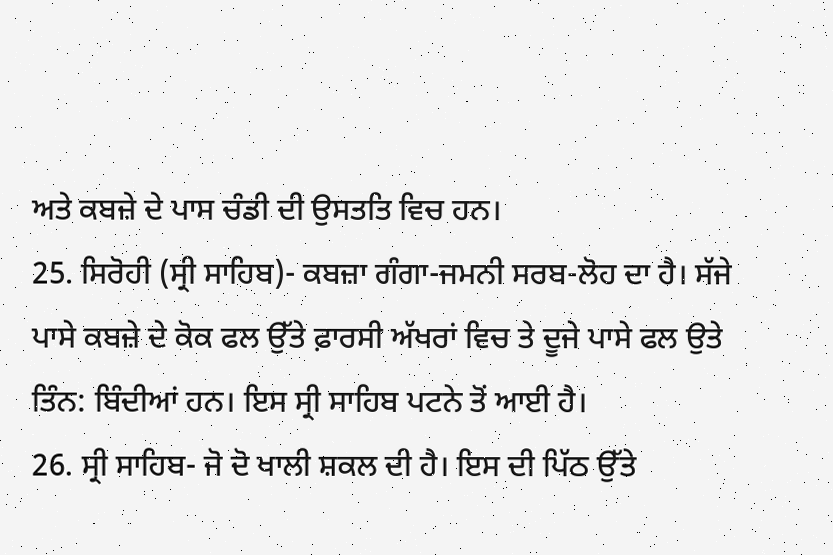ਅਤੇ ਕਬਜ਼ੇ ਦੇ ਪਾਸ ਚੰਡੀ ਦੀ ਉਸਤਤਿ ਵਿਚ ਹਨ।
25. ਸਿਰੋਹੀ (ਸ੍ਰੀ ਸਾਹਿਬ)- ਕਬਜ਼ਾ ਗੰਗਾ-ਜਮਨੀ ਸਰਬ-ਲੋਹ ਦਾ ਹੈ। ਸੱਜੇ ਪਾਸੇ ਕਬਜ਼ੇ ਦੇ ਕੋਕ ਫਲ ਉੱਤੇ ਫ਼ਾਰਸੀ ਅੱਖਰਾਂ ਵਿਚ ਤੇ ਦੂਜੇ ਪਾਸੇ ਫਲ ਉਤੇ ਤਿੰਨ: ਬਿੰਦੀਆਂ ਹਨ। ਇਸ ਸ੍ਰੀ ਸਾਹਿਬ ਪਟਨੇ ਤੋਂ ਆਈ ਹੈ।
26. ਸ੍ਰੀ ਸਾਹਿਬ- ਜੋ ਦੋ ਖਾਲੀ ਸ਼ਕਲ ਦੀ ਹੈ। ਇਸ ਦੀ ਪਿੱਠ ਉੱਤੇ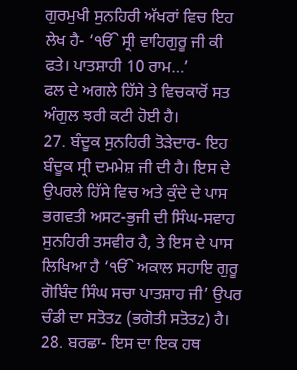ਗੁਰਮੁਖੀ ਸੁਨਹਿਰੀ ਅੱਖਰਾਂ ਵਿਚ ਇਹ ਲੇਖ ਹੈ- ‘ੴ ਸ੍ਰੀ ਵਾਹਿਗੁਰੂ ਜੀ ਕੀ ਫਤੇ। ਪਾਤਸ਼ਾਹੀ 10 ਰਾਮ…’
ਫਲ ਦੇ ਅਗਲੇ ਹਿੱਸੇ ਤੇ ਵਿਚਕਾਰੋਂ ਸਤ ਅੰਗੁਲ ਝਰੀ ਕਟੀ ਹੋਈ ਹੈ।
27. ਬੰਦੂਕ ਸੁਨਹਿਰੀ ਤੋੜੇਦਾਰ- ਇਹ ਬੰਦੂਕ ਸ੍ਰੀ ਦਮਮੇਸ਼ ਜੀ ਦੀ ਹੈ। ਇਸ ਦੇ ਉਪਰਲੇ ਹਿੱਸੇ ਵਿਚ ਅਤੇ ਕੁੰਦੇ ਦੇ ਪਾਸ ਭਗਵਤੀ ਅਸਟ-ਭੁਜੀ ਦੀ ਸਿੰਘ-ਸਵਾਹ ਸੁਨਹਿਰੀ ਤਸਵੀਰ ਹੈ, ਤੇ ਇਸ ਦੇ ਪਾਸ ਲਿਖਿਆ ਹੈ ‘ੴ ਅਕਾਲ ਸਹਾਇ ਗੁਰੂ ਗੋਬਿੰਦ ਸਿੰਘ ਸਚਾ ਪਾਤਸ਼ਾਹ ਜੀ’ ਉਪਰ ਚੰਡੀ ਦਾ ਸਤੋਤz (ਭਗੋਤੀ ਸਤੋਤz) ਹੈ।
28. ਬਰਛਾ- ਇਸ ਦਾ ਇਕ ਹਥ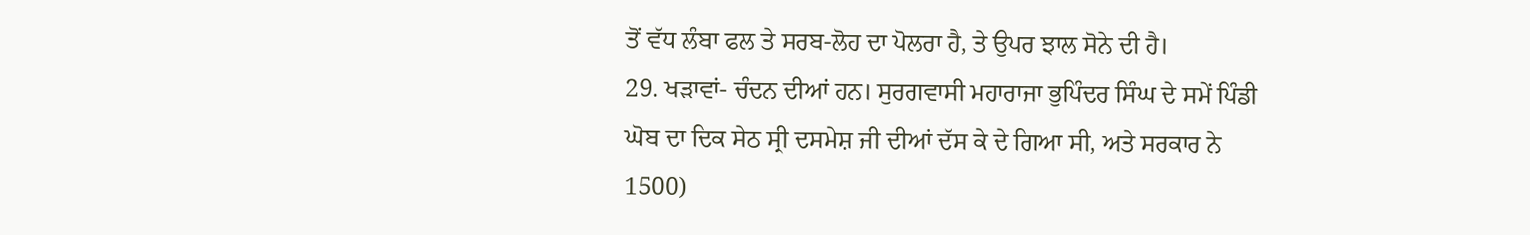ਤੋਂ ਵੱਧ ਲੰਬਾ ਫਲ ਤੇ ਸਰਬ-ਲੋਹ ਦਾ ਪੋਲਰਾ ਹੈ, ਤੇ ਉਪਰ ਝਾਲ ਸੋਨੇ ਦੀ ਹੈ।
29. ਖੜਾਵਾਂ- ਚੰਦਨ ਦੀਆਂ ਹਨ। ਸੁਰਗਵਾਸੀ ਮਹਾਰਾਜਾ ਭੁਪਿੰਦਰ ਸਿੰਘ ਦੇ ਸਮੇਂ ਪਿੰਡੀ ਘੋਬ ਦਾ ਦਿਕ ਸੇਠ ਸ੍ਰੀ ਦਸਮੇਸ਼ ਜੀ ਦੀਆਂ ਦੱਸ ਕੇ ਦੇ ਗਿਆ ਸੀ, ਅਤੇ ਸਰਕਾਰ ਨੇ 1500)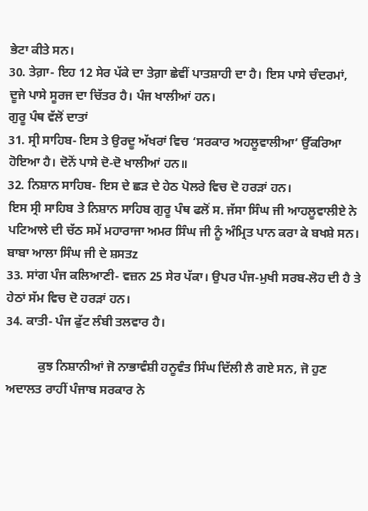ਭੇਟਾ ਕੀਤੇ ਸਨ।
30. ਤੇਗ਼ਾ- ਇਹ 12 ਸੇਰ ਪੱਕੇ ਦਾ ਤੇਗ਼ਾ ਛੇਵੀਂ ਪਾਤਸ਼ਾਹੀ ਦਾ ਹੈ। ਇਸ ਪਾਸੇ ਚੰਦਰਮਾਂ, ਦੂਜੇ ਪਾਸੇ ਸੂਰਜ ਦਾ ਚਿੱਤਰ ਹੈ। ਪੰਜ ਖਾਲੀਆਂ ਹਨ।
ਗੁਰੂ ਪੰਥ ਵੱਲੋਂ ਦਾਤਾਂ
31. ਸ੍ਰੀ ਸਾਹਿਬ- ਇਸ ਤੇ ਉਰਦੂ ਅੱਖਰਾਂ ਵਿਚ ‘ਸਰਕਾਰ ਅਹਲੂਵਾਲੀਆ’ ਉੱਕਰਿਆ ਹੋਇਆ ਹੈ। ਦੋਨੋਂ ਪਾਸੇ ਦੋ-ਦੋ ਖਾਲੀਆਂ ਹਨ॥
32. ਨਿਸ਼ਾਨ ਸਾਹਿਬ- ਇਸ ਦੇ ਛੜ ਦੇ ਹੇਠ ਪੋਲਰੇ ਵਿਚ ਦੋ ਹਰੜਾਂ ਹਨ।
ਇਸ ਸ੍ਰੀ ਸਾਹਿਬ ਤੇ ਨਿਸ਼ਾਨ ਸਾਹਿਬ ਗੁਰੂ ਪੰਥ ਫਲੋਂ ਸ. ਜੱਸਾ ਸਿੰਘ ਜੀ ਆਹਲੂਵਾਲੀਏ ਨੇ ਪਟਿਆਲੇ ਦੀ ਚੱਠ ਸਮੇਂ ਮਹਾਰਾਜਾ ਅਮਰ ਸਿੰਘ ਜੀ ਨੂੰ ਅੰਮ੍ਰਿਤ ਪਾਨ ਕਰਾ ਕੇ ਬਖਸ਼ੇ ਸਨ।
ਬਾਬਾ ਆਲਾ ਸਿੰਘ ਜੀ ਦੇ ਸ਼ਸਤz
33. ਸਾਂਗ ਪੰਜ ਕਲਿਆਣੀ- ਵਜ਼ਨ 25 ਸੇਰ ਪੱਕਾ। ਉਪਰ ਪੰਜ-ਮੁਖੀ ਸਰਬ-ਲੋਹ ਦੀ ਹੈ ਤੇ ਹੇਠਾਂ ਸੱਮ ਵਿਚ ਦੋ ਹਰੜਾਂ ਹਨ।
34. ਕਾਤੀ- ਪੰਜ ਫੁੱਟ ਲੰਬੀ ਤਲਵਾਰ ਹੈ।

          ਕੁਝ ਨਿਸ਼ਾਨੀਆਂ ਜੋ ਨਾਭਾਵੰਸ਼ੀ ਹਨੂਵੰਤ ਸਿੰਘ ਦਿੱਲੀ ਲੈ ਗਏ ਸਨ, ਜੋ ਹੁਣ ਅਦਾਲਤ ਰਾਹੀਂ ਪੰਜਾਬ ਸਰਕਾਰ ਨੇ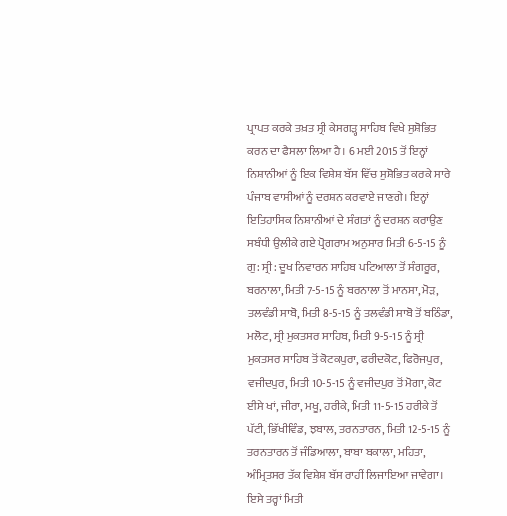ਪ੍ਰਾਪਤ ਕਰਕੇ ਤਖ਼ਤ ਸ੍ਰੀ ਕੇਸਗੜ੍ਹ ਸਾਹਿਬ ਵਿਖੇ ਸੁਸ਼ੋਭਿਤ ਕਰਨ ਦਾ ਫੈਸਲਾ ਲਿਆ ਹੈ। 6 ਮਈ 2015 ਤੋਂ ਇਨ੍ਹਾਂ ਨਿਸ਼ਾਨੀਆਂ ਨੂੰ ਇਕ ਵਿਸ਼ੇਸ਼ ਬੱਸ ਵਿੱਚ ਸੁਸ਼ੋਭਿਤ ਕਰਕੇ ਸਾਰੇ ਪੰਜਾਬ ਵਾਸੀਆਂ ਨੂੰ ਦਰਸ਼ਨ ਕਰਵਾਏ ਜਾਣਗੇ। ਇਨ੍ਹਾਂ ਇਤਿਹਾਸਿਕ ਨਿਸ਼ਾਨੀਆਂ ਦੇ ਸੰਗਤਾਂ ਨੂੰ ਦਰਸ਼ਨ ਕਰਾਉਣ ਸਬੰਧੀ ਉਲੀਕੇ ਗਏ ਪ੍ਰੋਗਰਾਮ ਅਨੁਸਾਰ ਮਿਤੀ 6-5-15 ਨੂੰ ਗੁ: ਸ੍ਰੀ: ਦੂਖ ਨਿਵਾਰਨ ਸਾਹਿਬ ਪਟਿਆਲਾ ਤੋਂ ਸੰਗਰੂਰ, ਬਰਨਾਲਾ, ਮਿਤੀ 7-5-15 ਨੂੰ ਬਰਨਾਲਾ ਤੋਂ ਮਾਨਸਾ, ਮੋੜ, ਤਲਵੰਡੀ ਸਾਬੋ, ਮਿਤੀ 8-5-15 ਨੂੰ ਤਲਵੰਡੀ ਸਾਬੋ ਤੋਂ ਬਠਿੰਡਾ, ਮਲੋਟ, ਸ੍ਰੀ ਮੁਕਤਸਰ ਸਾਹਿਬ, ਮਿਤੀ 9-5-15 ਨੂੰ ਸ੍ਰੀ ਮੁਕਤਸਰ ਸਾਹਿਬ ਤੋਂ ਕੋਟਕਪੁਰਾ, ਫਰੀਦਕੋਟ, ਫਿਰੋਜਪੁਰ, ਵਜੀਦਪੁਰ, ਮਿਤੀ 10-5-15 ਨੂੰ ਵਜੀਦਪੁਰ ਤੋਂ ਮੋਗਾ, ਕੋਟ ਈਸੇ ਖਾਂ, ਜੀਰਾ, ਮਖੂ, ਹਰੀਕੇ, ਮਿਤੀ 11-5-15 ਹਰੀਕੇ ਤੋਂ ਪੱਟੀ, ਭਿੱਖੀਵਿੰਡ, ਝਬਾਲ, ਤਰਨਤਾਰਨ, ਮਿਤੀ 12-5-15 ਨੂੰ ਤਰਨਤਾਰਨ ਤੋਂ ਜੰਡਿਆਲਾ, ਬਾਬਾ ਬਕਾਲਾ, ਮਹਿਤਾ, ਅੰਮ੍ਰਿਤਸਰ ਤੱਕ ਵਿਸ਼ੇਸ਼ ਬੱਸ ਰਾਹੀਂ ਲਿਜਾਇਆ ਜਾਵੇਗਾ। ਇਸੇ ਤਰ੍ਹਾਂ ਮਿਤੀ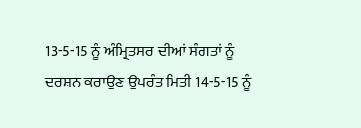13-5-15 ਨੂੰ ਅੰਮ੍ਰਿਤਸਰ ਦੀਆਂ ਸੰਗਤਾਂ ਨੂੰ ਦਰਸ਼ਨ ਕਰਾਉਣ ਉਪਰੰਤ ਮਿਤੀ 14-5-15 ਨੂੰ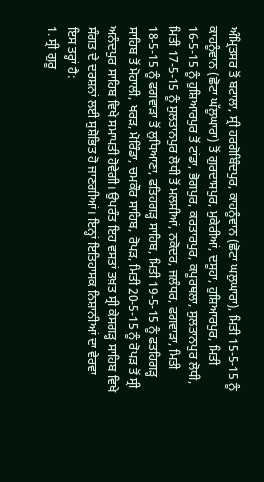ਅੰਮ੍ਰਿਤਸਰ ਤੋਂ ਬਟਾਲਾ, ਸ੍ਰੀ ਹਰਗੋਬਿੰਦਪੁਰ, ਕਾਹਨੂੰਵਾਨ (ਛੋਟਾ ਘਲੁਘਾਰਾ), ਮਿਤੀ 15-5-15 ਨੂੰ ਕਾਹਨੂੰਵਾਨ (ਛੋਟਾ ਘੱਲੂਘਾਰਾ) ਤੋਂ ਗੁਰਦਾਸਪੁਰ, ਮੁਕੇਰੀਆਂ, ਦਸੂਹਾ, ਹੁਸ਼ਿਆਰਪੁਰ, ਮਿਤੀ 16-5-15 ਨੂੰ ਹੁਸ਼ਿਆਰਪੁਰ ਤੋਂ ਟਾਂਡਾ, ਭੋਗਪੁਰ, ਕਰਤਾਰਪੁਰ, ਕਪੂਰਥਲਾ, ਸੁਲਤਾਨਪੁਰ ਲੋਧੀ, ਮਿਤੀ 17-5-15 ਨੂੰ ਸੁਲਤਾਨਪੁਰ ਲੋਧੀ ਤੋਂ ਮਲਸੀਆਂ, ਨਕੋਦਰ, ਜਲੰਧਰ, ਫਗਵਾੜਾ, ਮਿਤੀ 18-5-15 ਨੂੰ ਫਗਵਾੜਾ ਤੋਂ ਲੁਧਿਆਣਾ, ਫਤਿਹਗੜ੍ਹ ਸਾਹਿਬ, ਮਿਤੀ 19-5-15 ਨੂੰ ਫਤਹਿਗੜ੍ਹ ਸਾਹਿਬ ਤੋਂ ਮੋਹਾਲੀ, ਖਰੜ, ਮੋਰਿੰਡਾ, ਚਮਕੌਰ ਸਾਹਿਬ, ਰੋਪੜ, ਮਿਤੀ 20-5-15 ਨੂੰ ਰੋਪੜ ਤੋਂ ਸ੍ਰੀ ਅਨੰਦਪੁਰ ਸਾਹਿਬ ਵਿਖੇ ਸਮਾਪਤੀ ਹੋਵੇਗੀ। ਉਪਰੰਤ ਇਹ ਵਸਤਾਂ ਤਖ਼ਤ ਸ੍ਰੀ ਕੇਸਗੜ੍ਹ ਸਾਹਿਬ ਵਿਖੇ ਸੰਗਤ ਦੇ ਦਰਸ਼ਨਾਂ ਲਈ ਸੁਸ਼ੋਭਿਤ ਹੋ ਜਾਣਗੀਆਂ। ਇਨ੍ਹਾਂ ਇਤਿਹਾਸਕ ਨਿਸ਼ਾਨੀਆਂ ਦਾ ਵੇਰਵਾ ਇਸ ਤਰ੍ਹਾਂ ਹੈ:
1. ਸ੍ਰੀ ਗੁਰੂ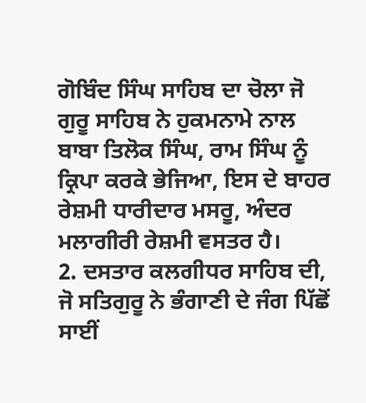ਗੋਬਿੰਦ ਸਿੰਘ ਸਾਹਿਬ ਦਾ ਚੋਲਾ ਜੋ ਗੁਰੂ ਸਾਹਿਬ ਨੇ ਹੁਕਮਨਾਮੇ ਨਾਲ ਬਾਬਾ ਤਿਲੋਕ ਸਿੰਘ, ਰਾਮ ਸਿੰਘ ਨੂੰ ਕ੍ਰਿਪਾ ਕਰਕੇ ਭੇਜਿਆ, ਇਸ ਦੇ ਬਾਹਰ ਰੇਸ਼ਮੀ ਧਾਰੀਦਾਰ ਮਸਰੂ, ਅੰਦਰ ਮਲਾਗੀਰੀ ਰੇਸ਼ਮੀ ਵਸਤਰ ਹੈ।
2. ਦਸਤਾਰ ਕਲਗੀਧਰ ਸਾਹਿਬ ਦੀ, ਜੋ ਸਤਿਗੁਰੂ ਨੇ ਭੰਗਾਣੀ ਦੇ ਜੰਗ ਪਿੱਛੋਂ ਸਾਈਂ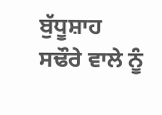ਬੁੱਧੂਸ਼ਾਹ ਸਢੌਰੇ ਵਾਲੇ ਨੂੰ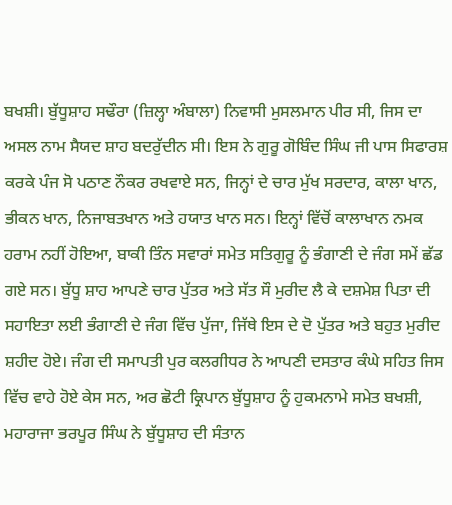ਬਖਸ਼ੀ। ਬੁੱਧੂਸ਼ਾਹ ਸਢੌਰਾ (ਜ਼ਿਲ੍ਹਾ ਅੰਬਾਲਾ) ਨਿਵਾਸੀ ਮੁਸਲਮਾਨ ਪੀਰ ਸੀ, ਜਿਸ ਦਾ ਅਸਲ ਨਾਮ ਸੈਯਦ ਸ਼ਾਹ ਬਦਰੁੱਦੀਨ ਸੀ। ਇਸ ਨੇ ਗੁਰੂ ਗੋਬਿੰਦ ਸਿੰਘ ਜੀ ਪਾਸ ਸਿਫਾਰਸ਼ ਕਰਕੇ ਪੰਜ ਸੋ ਪਠਾਣ ਨੌਕਰ ਰਖਵਾਏ ਸਨ, ਜਿਨ੍ਹਾਂ ਦੇ ਚਾਰ ਮੁੱਖ ਸਰਦਾਰ, ਕਾਲਾ ਖਾਨ, ਭੀਕਨ ਖਾਨ, ਨਿਜਾਬਤਖਾਨ ਅਤੇ ਹਯਾਤ ਖਾਨ ਸਨ। ਇਨ੍ਹਾਂ ਵਿੱਚੋਂ ਕਾਲਾਖਾਨ ਨਮਕ ਹਰਾਮ ਨਹੀਂ ਹੋਇਆ, ਬਾਕੀ ਤਿੰਨ ਸਵਾਰਾਂ ਸਮੇਤ ਸਤਿਗੁਰੂ ਨੂੰ ਭੰਗਾਣੀ ਦੇ ਜੰਗ ਸਮੇਂ ਛੱਡ ਗਏ ਸਨ। ਬੁੱਧੂ ਸ਼ਾਹ ਆਪਣੇ ਚਾਰ ਪੁੱਤਰ ਅਤੇ ਸੱਤ ਸੌ ਮੁਰੀਦ ਲੈ ਕੇ ਦਸ਼ਮੇਸ਼ ਪਿਤਾ ਦੀ ਸਹਾਇਤਾ ਲਈ ਭੰਗਾਣੀ ਦੇ ਜੰਗ ਵਿੱਚ ਪੁੱਜਾ, ਜਿੱਥੇ ਇਸ ਦੇ ਦੋ ਪੁੱਤਰ ਅਤੇ ਬਹੁਤ ਮੁਰੀਦ ਸ਼ਹੀਦ ਹੋਏ। ਜੰਗ ਦੀ ਸਮਾਪਤੀ ਪੁਰ ਕਲਗੀਧਰ ਨੇ ਆਪਣੀ ਦਸਤਾਰ ਕੰਘੇ ਸਹਿਤ ਜਿਸ ਵਿੱਚ ਵਾਹੇ ਹੋਏ ਕੇਸ ਸਨ, ਅਰ ਛੋਟੀ ਕ੍ਰਿਪਾਨ ਬੁੱਧੂਸ਼ਾਹ ਨੂੰ ਹੁਕਮਨਾਮੇ ਸਮੇਤ ਬਖਸ਼ੀ, ਮਹਾਰਾਜਾ ਭਰਪੂਰ ਸਿੰਘ ਨੇ ਬੁੱਧੂਸ਼ਾਹ ਦੀ ਸੰਤਾਨ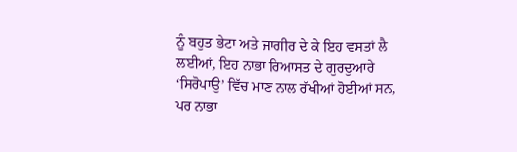ਨੂੰ ਬਹੁਤ ਭੇਟਾ ਅਤੇ ਜਾਗੀਰ ਦੇ ਕੇ ਇਹ ਵਸਤਾਂ ਲੈ ਲਈਆਂ, ਇਹ ਨਾਭਾ ਰਿਆਸਤ ਦੇ ਗੁਰਦੁਆਰੇ ‘ਸਿਰੋਪਾਉ’ ਵਿੱਚ ਮਾਣ ਨਾਲ ਰੱਖੀਆਂ ਹੋਈਆਂ ਸਨ, ਪਰ ਨਾਭਾ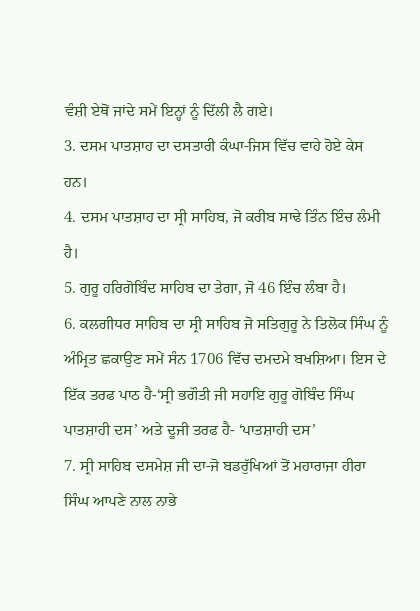ਵੰਸ਼ੀ ਏਥੋਂ ਜਾਂਦੇ ਸਮੇਂ ਇਨ੍ਹਾਂ ਨੂੰ ਦਿੱਲੀ ਲੈ ਗਏ।
3. ਦਸਮ ਪਾਤਸ਼ਾਹ ਦਾ ਦਸਤਾਰੀ ਕੰਘਾ-ਜਿਸ ਵਿੱਚ ਵਾਹੇ ਹੋਏ ਕੇਸ ਹਨ।
4. ਦਸਮ ਪਾਤਸ਼ਾਹ ਦਾ ਸ੍ਰੀ ਸਾਹਿਬ, ਜੋ ਕਰੀਬ ਸਾਢੇ ਤਿੰਨ ਇੰਚ ਲੰਮੀ ਹੈ।
5. ਗੁਰੂ ਹਰਿਗੋਬਿੰਦ ਸਾਹਿਬ ਦਾ ਤੇਗਾ, ਜੋ 46 ਇੰਚ ਲੰਬਾ ਹੈ।
6. ਕਲਗੀਧਰ ਸਾਹਿਬ ਦਾ ਸ੍ਰੀ ਸਾਹਿਬ ਜੋ ਸਤਿਗੁਰੂ ਨੇ ਤਿਲੋਕ ਸਿੰਘ ਨੂੰ ਅੰਮ੍ਰਿਤ ਛਕਾਉਣ ਸਮੇਂ ਸੰਨ 1706 ਵਿੱਚ ਦਮਦਮੇ ਬਖਸ਼ਿਆ। ਇਸ ਦੇ ਇੱਕ ਤਰਫ ਪਾਠ ਹੈ-‘ਸ੍ਰੀ ਭਗੌਤੀ ਜੀ ਸਹਾਇ ਗੁਰੂ ਗੋਬਿੰਦ ਸਿੰਘ ਪਾਤਸ਼ਾਹੀ ਦਸ’ ਅਤੇ ਦੂਜੀ ਤਰਫ ਹੈ- ‘ਪਾਤਸ਼ਾਹੀ ਦਸ’
7. ਸ੍ਰੀ ਸਾਹਿਬ ਦਸਮੇਸ਼ ਜੀ ਦਾ-ਜੋ ਬਡਰੁੱਖਿਆਂ ਤੋਂ ਮਹਾਰਾਜਾ ਹੀਰਾ ਸਿੰਘ ਆਪਣੇ ਨਾਲ ਨਾਭੇ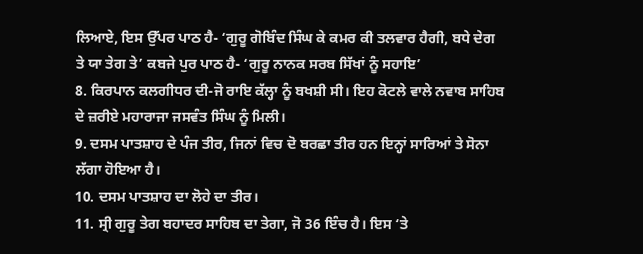ਲਿਆਏ, ਇਸ ਉੱਪਰ ਪਾਠ ਹੈ- ‘ਗੁਰੂ ਗੋਬਿੰਦ ਸਿੰਘ ਕੇ ਕਮਰ ਕੀ ਤਲਵਾਰ ਹੈਗੀ, ਬਧੇ ਦੇਗ ਤੇ ਯਾ ਤੇਗ ਤੇ’ ਕਬਜੇ ਪੁਰ ਪਾਠ ਹੈ- ‘ਗੁਰੂ ਨਾਨਕ ਸਰਬ ਸਿੱਖਾਂ ਨੂੰ ਸਹਾਇ’
8. ਕਿਰਪਾਨ ਕਲਗੀਧਰ ਦੀ-ਜੋ ਰਾਇ ਕੱਲ੍ਹਾ ਨੂੰ ਬਖਸ਼ੀ ਸੀ। ਇਹ ਕੋਟਲੇ ਵਾਲੇ ਨਵਾਬ ਸਾਹਿਬ ਦੇ ਜ਼ਰੀਏ ਮਹਾਰਾਜਾ ਜਸਵੰਤ ਸਿੰਘ ਨੂੰ ਮਿਲੀ।
9. ਦਸਮ ਪਾਤਸ਼ਾਹ ਦੇ ਪੰਜ ਤੀਰ, ਜਿਨਾਂ ਵਿਚ ਦੋ ਬਰਛਾ ਤੀਰ ਹਨ ਇਨ੍ਹਾਂ ਸਾਰਿਆਂ ਤੇ ਸੋਨਾ ਲੱਗਾ ਹੋਇਆ ਹੈ।
10. ਦਸਮ ਪਾਤਸ਼ਾਹ ਦਾ ਲੋਹੇ ਦਾ ਤੀਰ।
11. ਸ੍ਰੀ ਗੁਰੂ ਤੇਗ ਬਹਾਦਰ ਸਾਹਿਬ ਦਾ ਤੇਗਾ, ਜੋ 36 ਇੰਚ ਹੈ। ਇਸ ‘ਤੇ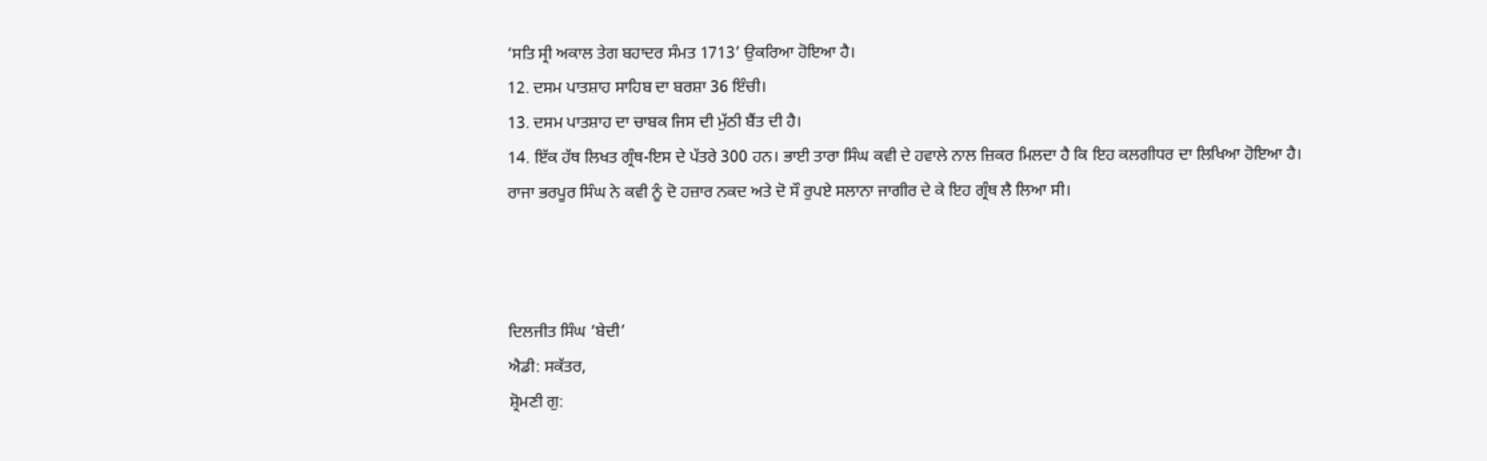‘ਸਤਿ ਸ੍ਰੀ ਅਕਾਲ ਤੇਗ ਬਹਾਦਰ ਸੰਮਤ 1713’ ਉਕਰਿਆ ਹੋਇਆ ਹੈ।
12. ਦਸਮ ਪਾਤਸ਼ਾਹ ਸਾਹਿਬ ਦਾ ਬਰਸ਼ਾ 36 ਇੰਚੀ।
13. ਦਸਮ ਪਾਤਸ਼ਾਹ ਦਾ ਚਾਬਕ ਜਿਸ ਦੀ ਮੁੱਠੀ ਬੈਂਤ ਦੀ ਹੈ।
14. ਇੱਕ ਹੱਥ ਲਿਖਤ ਗ੍ਰੰਥ-ਇਸ ਦੇ ਪੱਤਰੇ 300 ਹਨ। ਭਾਈ ਤਾਰਾ ਸਿੰਘ ਕਵੀ ਦੇ ਹਵਾਲੇ ਨਾਲ ਜ਼ਿਕਰ ਮਿਲਦਾ ਹੈ ਕਿ ਇਹ ਕਲਗੀਧਰ ਦਾ ਲਿਖਿਆ ਹੋਇਆ ਹੈ। ਰਾਜਾ ਭਰਪੂਰ ਸਿੰਘ ਨੇ ਕਵੀ ਨੂੰ ਦੋ ਹਜ਼ਾਰ ਨਕਦ ਅਤੇ ਦੋ ਸੌ ਰੁਪਏ ਸਲਾਨਾ ਜਾਗੀਰ ਦੇ ਕੇ ਇਹ ਗ੍ਰੰਥ ਲੈ ਲਿਆ ਸੀ।



ਦਿਲਜੀਤ ਸਿੰਘ ‘ਬੇਦੀ’
ਐਡੀ: ਸਕੱਤਰ,
ਸ਼੍ਰੋਮਣੀ ਗੁ: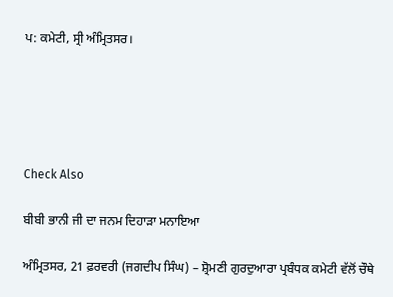ਪ: ਕਮੇਟੀ, ਸ੍ਰੀ ਅੰਮ੍ਰਿਤਸਰ।





Check Also

ਬੀਬੀ ਭਾਨੀ ਜੀ ਦਾ ਜਨਮ ਦਿਹਾੜਾ ਮਨਾਇਆ

ਅੰਮ੍ਰਿਤਸਰ, 21 ਫ਼ਰਵਰੀ (ਜਗਦੀਪ ਸਿੰਘ) – ਸ਼੍ਰੋਮਣੀ ਗੁਰਦੁਆਰਾ ਪ੍ਰਬੰਧਕ ਕਮੇਟੀ ਵੱਲੋਂ ਚੌਥੇ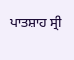ਪਾਤਸ਼ਾਹ ਸ੍ਰੀ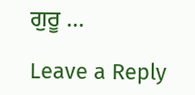ਗੁਰੂ …

Leave a Reply